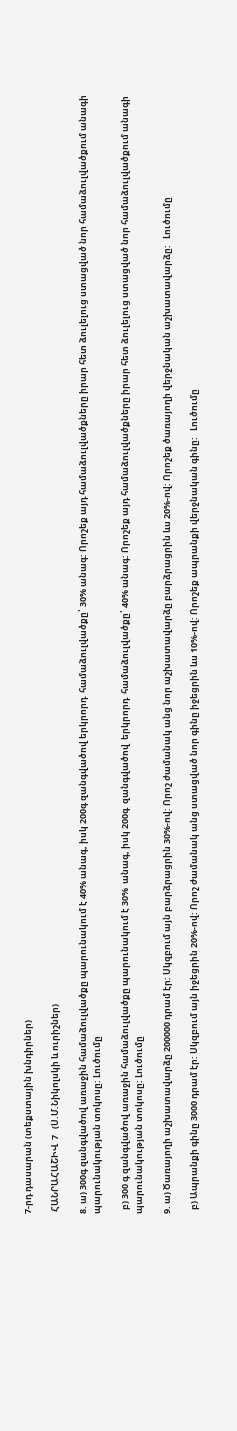7-րդ դասարան (տեքստային խնդիրներ)

 ՀԱՆՐԱՀԱՇԻՎ  7   (Ս.Մ.Նիկոլսկի և ուրիշներ)

8. ա) 300գ զանգվածով առաջին համաձուլվածքը պարունակում է 40% անագ, իսկ 200գ զանգվածով երկրորդ  համաձուլվածքը՝ 30% անագ: Որոշեք այդ համաձուլվածքները իրար հետ ձուլելուց ստացված նոր համաձուլվածքում անագի պարունակության տոկոսը: Լուծումը

  բ) 300 գ զանգվածով առաջին համաձուլվածքը պարունակում է 30%  անագ, իսկ 200գ  զանգվածով  երկրորդ  համաձուլվածքը՝ 40% անագ: Որոշեք այդ համաձուլվածքները իրար հետ ձուլելուց ստացված նոր համաձուլվածքում անագի պարունակության տոկոսը: Լուծումը

9. ա) Ծառայողի աշխատավարձը 200000 դրամ էր: Սկզբում այն բարձրացրին 30%-ով: Որոշ ժամանակ անց նոր աշխատավարձը բարձրացրին ևս 20%-ով: Որոշեք ծառայողի վերջնական աշխատավարձը:   Լուծումը

  բ) Ապրանքի գինը 3000 դրամ էր: Սկզբում այն իջեցրին 20%-ով: Որոշ ժամանակ անց ստացված նոր գինը իջեցրին ևս 10%-ով: Որոշեք ապրանքի վերջնական գինը:   Լուծումը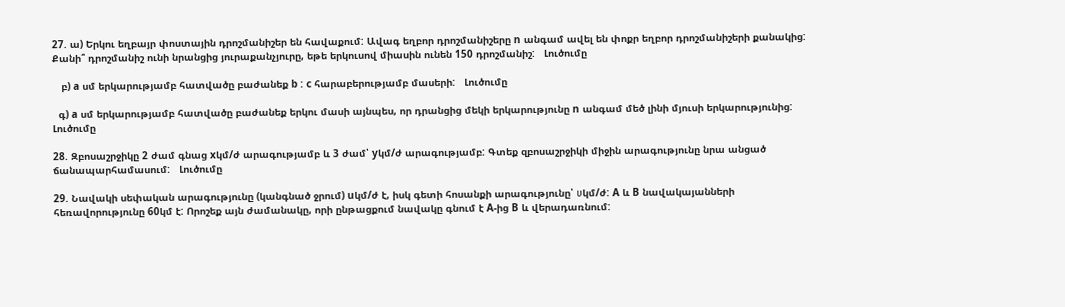27. ա) Երկու եղբայր փոստային դրոշմանիշեր են հավաքում: Ավագ եղբոր դրոշմանիշերը n անգամ ավել են փոքր եղբոր դրոշմանիշերի քանակից: Քանի՞ դրոշմանիշ ունի նրանցից յուրաքանչյուրը, եթե երկուսով միասին ունեն 150 դրոշմանիշ:   Լուծումը

   բ) a սմ երկարությամբ հատվածը բաժանեք b : c հարաբերությամբ մասերի:   Լուծումը

  գ) a սմ երկարությամբ հատվածը բաժանեք երկու մասի այնպես, որ դրանցից մեկի երկարությունը n անգամ մեծ լինի մյուսի երկարությունից:   Լուծումը

28. Զբոսաշրջիկը 2 ժամ գնաց xկմ/ժ արագությամբ և 3 ժամ՝ yկմ/ժ արագությամբ: Գտեք զբոսաշրջիկի միջին արագությունը նրա անցած ճանապարհամասում:   Լուծումը

29. Նավակի սեփական արագությունը (կանգնած ջրում) uկմ/ժ է, իսկ գետի հոսանքի արագությունը՝ υկմ/ժ: A և B նավակայանների հեռավորությունը 60կմ է: Որոշեք այն ժամանակը, որի ընթացքում նավակը գնում է A-ից B և վերադառնում: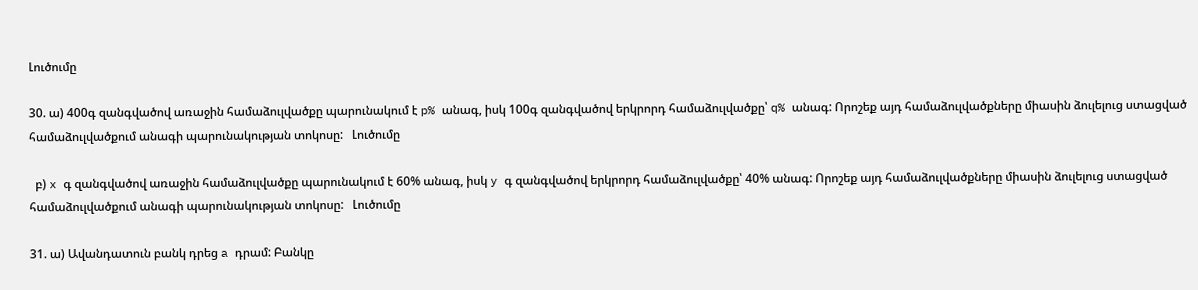Լուծումը

30. ա) 400գ զանգվածով առաջին համաձուլվածքը պարունակում է p% անագ, իսկ 100գ զանգվածով երկրորդ համաձուլվածքը՝ q% անագ: Որոշեք այդ համաձուլվածքները միասին ձուլելուց ստացված համաձուլվածքում անագի պարունակության տոկոսը:   Լուծումը

  բ) x գ զանգվածով առաջին համաձուլվածքը պարունակում է 60% անագ, իսկ y գ զանգվածով երկրորդ համաձուլվածքը՝ 40% անագ: Որոշեք այդ համաձուլվածքները միասին ձուլելուց ստացված համաձուլվածքում անագի պարունակության տոկոսը:   Լուծումը

31. ա) Ավանդատուն բանկ դրեց a դրամ: Բանկը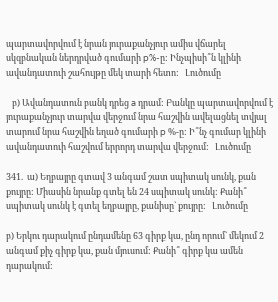պարտավորվում է նրան յուրաքանչյուր ամիս վճարել սկզբնական ներդրված գումարի p%-ը: Ինչպիսի՞ն կլինի ավանդատուի շահույթը մեկ տարի հետո:   Լուծումը

   բ) Ավանդատուն բանկ դրեց a դրամ: Բանկը պարտավորվում է յուրաքանչյուր տարվա վերջում նրա հաշվին ավելացնել տվյալ տարում նրա հաշվին եղած գումարի p %-ը: Ի՞նչ գումար կլինի ավանդատուի հաշվում երրորդ տարվա վերջում:   Լուծումը

341.  ա) Եղբայրը գտավ 3 անգամ շատ սպիտակ սունկ, քան քույրը: Միասին նրանք գտել են 24 սպիտակ սունկ: Քանի՞ սպիտակ սունկ է գտել եղբայրը, քանիսը` քույրը:   Լուծումը

բ) Երկու դարակում ընդամենը 63 գիրք կա, ընդ որում` մեկում 2 անգամ քիչ գիրք կա, քան մյուսում: Քանի՞ գիրք կա ամեն դարակում: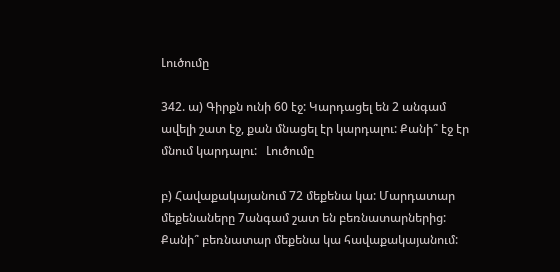Լուծումը

342. ա) Գիրքն ունի 60 էջ: Կարդացել են 2 անգամ ավելի շատ էջ, քան մնացել էր կարդալու: Քանի՞ էջ էր մնում կարդալու:   Լուծումը

բ) Հավաքակայանում 72 մեքենա կա: Մարդատար մեքենաները 7անգամ շատ են բեռնատարներից: Քանի՞ բեռնատար մեքենա կա հավաքակայանում: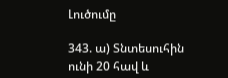Լուծումը

343. ա) Տնտեսուհին ունի 20 հավ և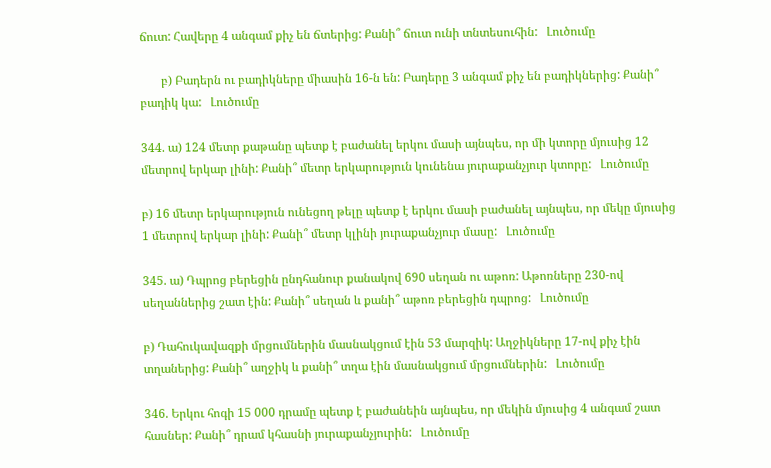ճուտ: Հավերը 4 անգամ քիչ են ճտերից: Քանի՞ ճուտ ունի տնտեսուհին:   Լուծումը

       բ) Բադերն ու բադիկները միասին 16-ն են: Բադերը 3 անգամ քիչ են բադիկներից: Քանի՞ բադիկ կա:   Լուծումը

344. ա) 124 մետր քաթանը պետք է բաժանել երկու մասի այնպես, որ մի կտորը մյուսից 12 մետրով երկար լինի: Քանի՞ մետր երկարություն կունենա յուրաքանչյուր կտորը:   Լուծումը

բ) 16 մետր երկարություն ունեցող թելը պետք է երկու մասի բաժանել այնպես, որ մեկը մյուսից 1 մետրով երկար լինի: Քանի՞ մետր կլինի յուրաքանչյուր մասը:   Լուծումը

345. ա) Դպրոց բերեցին ընդհանուր քանակով 690 սեղան ու աթոռ: Աթոռները 230-ով սեղաններից շատ էին: Քանի՞ սեղան և քանի՞ աթոռ բերեցին դպրոց:   Լուծումը

բ) Դահուկավազքի մրցումներին մասնակցում էին 53 մարզիկ: Աղջիկները 17-ով քիչ էին տղաներից: Քանի՞ աղջիկ և քանի՞ տղա էին մասնակցում մրցումներին:   Լուծումը

346. Երկու հոգի 15 000 դրամը պետք է բաժանեին այնպես, որ մեկին մյուսից 4 անգամ շատ հասներ: Քանի՞ դրամ կհասնի յուրաքանչյուրին:   Լուծումը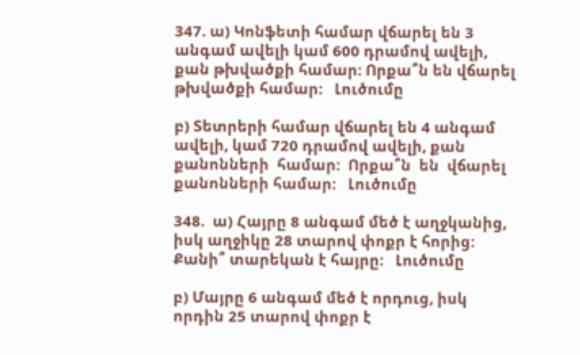347. ա) Կոնֆետի համար վճարել են 3 անգամ ավելի կամ 600 դրամով ավելի, քան թխվածքի համար: Որքա՞ն են վճարել թխվածքի համար:   Լուծումը

բ) Տետրերի համար վճարել են 4 անգամ ավելի, կամ 720 դրամով ավելի, քան  քանոնների  համար:  Որքա՞ն  են  վճարել  քանոնների համար:   Լուծումը

348.  ա) Հայրը 8 անգամ մեծ է աղջկանից, իսկ աղջիկը 28 տարով փոքր է հորից: Քանի՞ տարեկան է հայրը:   Լուծումը

բ) Մայրը 6 անգամ մեծ է որդուց, իսկ որդին 25 տարով փոքր է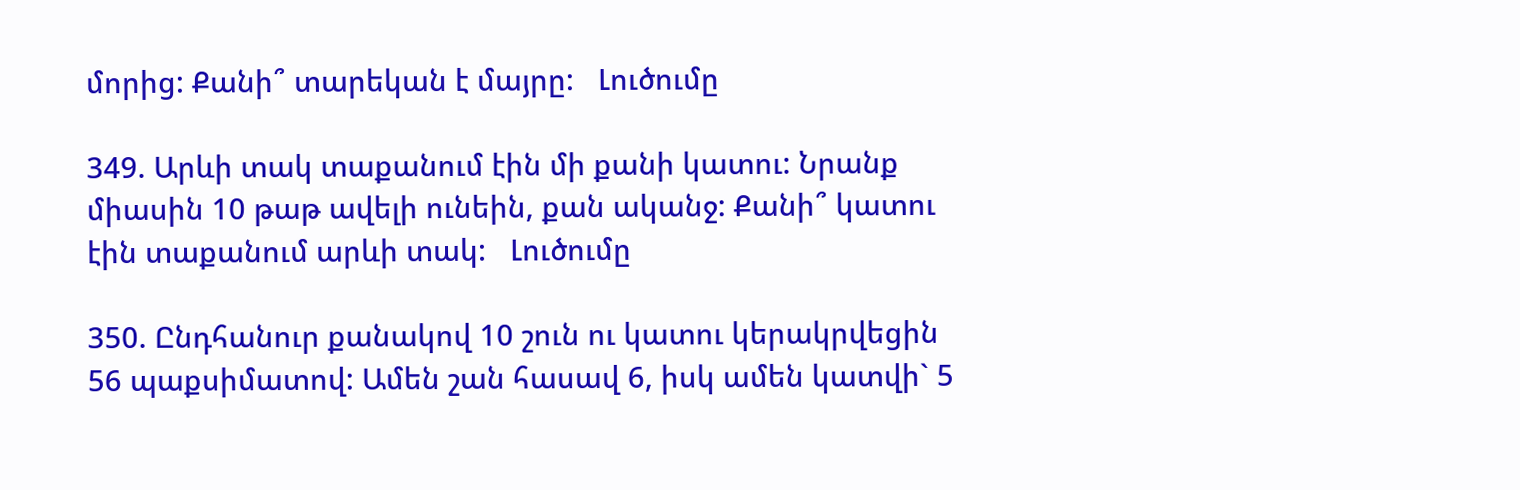մորից: Քանի՞ տարեկան է մայրը:   Լուծումը

349. Արևի տակ տաքանում էին մի քանի կատու: Նրանք միասին 10 թաթ ավելի ունեին, քան ականջ: Քանի՞ կատու էին տաքանում արևի տակ:   Լուծումը

350. Ընդհանուր քանակով 10 շուն ու կատու կերակրվեցին 56 պաքսիմատով: Ամեն շան հասավ 6, իսկ ամեն կատվի` 5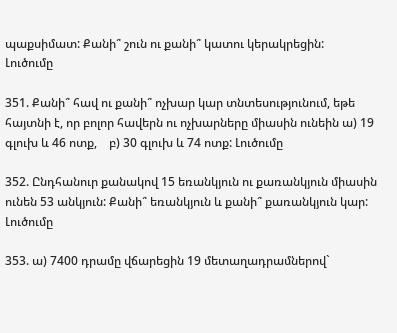պաքսիմատ: Քանի՞ շուն ու քանի՞ կատու կերակրեցին:   Լուծումը

351. Քանի՞ հավ ու քանի՞ ոչխար կար տնտեսությունում, եթե հայտնի է, որ բոլոր հավերն ու ոչխարները միասին ունեին ա) 19 գլուխ և 46 ոտք,    բ) 30 գլուխ և 74 ոտք: Լուծումը

352. Ընդհանուր քանակով 15 եռանկյուն ու քառանկյուն միասին ունեն 53 անկյուն: Քանի՞ եռանկյուն և քանի՞ քառանկյուն կար:   Լուծումը

353. ա) 7400 դրամը վճարեցին 19 մետաղադրամներով`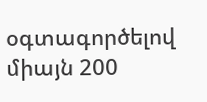օգտագործելով միայն 200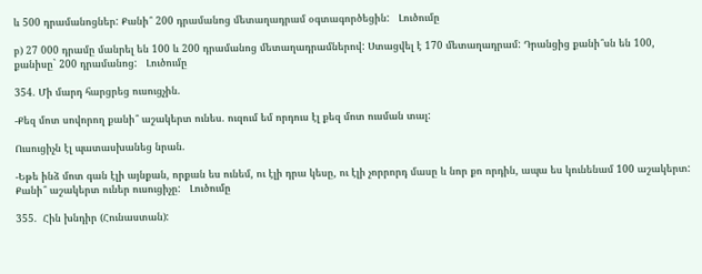և 500 դրամանոցներ: Քանի՞ 200 դրամանոց մետաղադրամ օգտագործեցին:   Լուծումը

բ) 27 000 դրամը մանրել են 100 և 200 դրամանոց մետաղադրամներով: Ստացվել է 170 մետաղադրամ: Դրանցից քանի՞սն են 100, քանիսը` 200 դրամանոց:   Լուծումը

354. Մի մարդ հարցրեց ուսուցչին.

-Քեզ մոտ սովորող քանի՞ աշակերտ ունես. ուզում եմ որդուս էլ քեզ մոտ ուսման տալ:

Ուսուցիչն էլ պատասխանեց նրան.

-Եթե ինձ մոտ գան էլի այնքան, որքան ես ունեմ, ու էլի դրա կեսը, ու էլի չորրորդ մասը և նոր քո որդին, ապա ես կունենամ 100 աշակերտ: Քանի՞ աշակերտ ուներ ուսուցիչը:   Լուծումը

355.  Հին խնդիր (Հունաստան):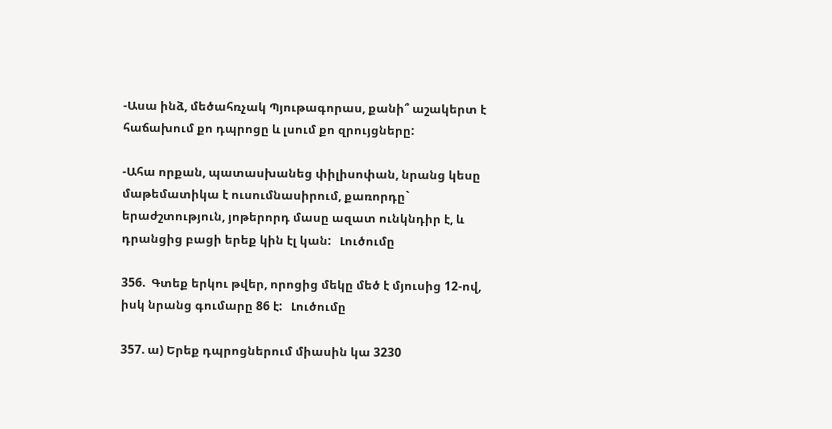-Ասա ինձ, մեծահռչակ Պյութագորաս, քանի՞ աշակերտ է հաճախում քո դպրոցը և լսում քո զրույցները:

-Ահա որքան, պատասխանեց փիլիսոփան, նրանց կեսը մաթեմատիկա է ուսումնասիրում, քառորդը` երաժշտություն, յոթերորդ մասը ազատ ունկնդիր է, և դրանցից բացի երեք կին էլ կան:   Լուծումը

356.  Գտեք երկու թվեր, որոցից մեկը մեծ է մյուսից 12-ով, իսկ նրանց գումարը 86 է:   Լուծումը

357. ա) Երեք դպրոցներում միասին կա 3230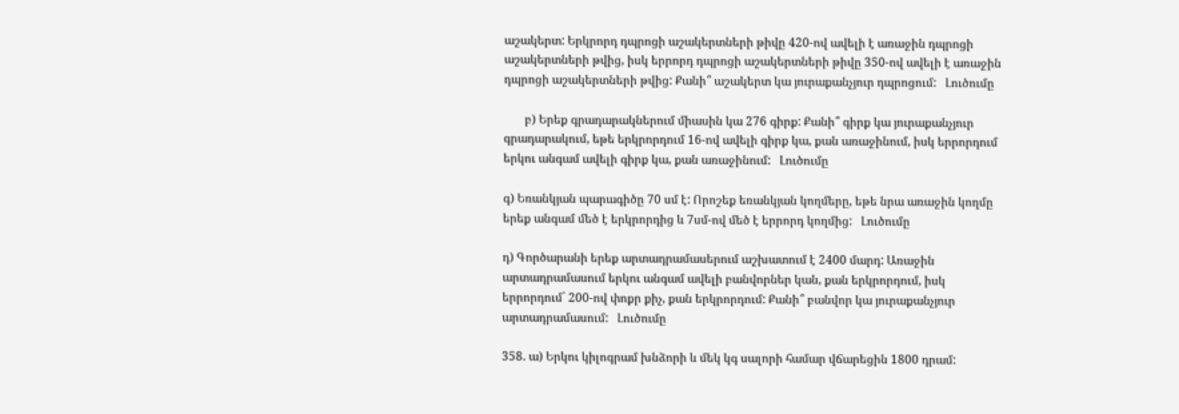աշակերտ: Երկրորդ դպրոցի աշակերտների թիվը 420-ով ավելի է առաջին դպրոցի աշակերտների թվից, իսկ երրորդ դպրոցի աշակերտների թիվը 350-ով ավելի է առաջին դպրոցի աշակերտների թվից: Քանի՞ աշակերտ կա յուրաքանչյուր դպրոցում:   Լուծումը

       բ) Երեք գրադարակներում միասին կա 276 գիրք: Քանի՞ գիրք կա յուրաքանչյուր գրադարակում, եթե երկրորդում 16-ով ավելի գիրք կա, քան առաջինում, իսկ երրորդում երկու անգամ ավելի գիրք կա, քան առաջինում:   Լուծումը

գ) Եռանկյան պարագիծը 70 սմ է: Որոշեք եռանկյան կողմերը, եթե նրա առաջին կողմը երեք անգամ մեծ է երկրորդից և 7սմ-ով մեծ է երրորդ կողմից:   Լուծումը

դ) Գործարանի երեք արտադրամասերում աշխատում է 2400 մարդ: Առաջին արտադրամասում երկու անգամ ավելի բանվորներ կան, քան երկրորդում, իսկ երրորդում` 200-ով փոքր քիչ, քան երկրորդում: Քանի՞ բանվոր կա յուրաքանչյուր արտադրամասում:   Լուծումը

358. ա) Երկու կիլոգրամ խնձորի և մեկ կգ սալորի համար վճարեցին 1800 դրամ: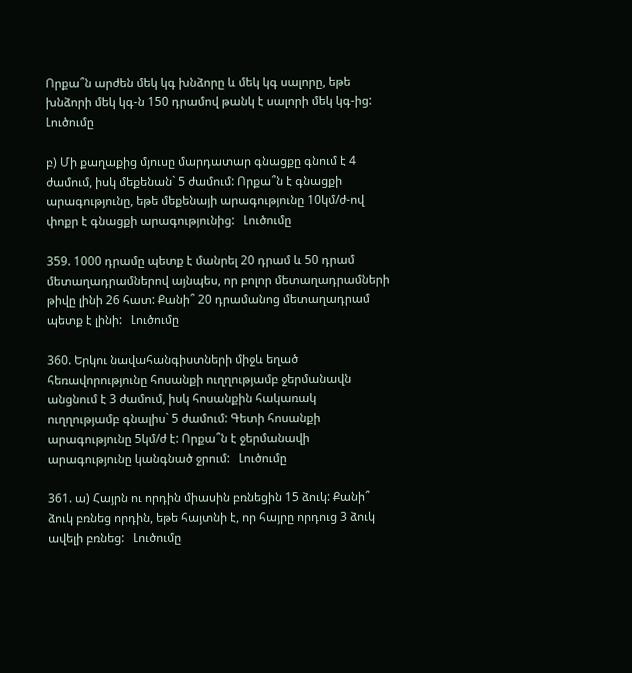Որքա՞ն արժեն մեկ կգ խնձորը և մեկ կգ սալորը, եթե խնձորի մեկ կգ-ն 150 դրամով թանկ է սալորի մեկ կգ-ից:   Լուծումը

բ) Մի քաղաքից մյուսը մարդատար գնացքը գնում է 4 ժամում, իսկ մեքենան` 5 ժամում: Որքա՞ն է գնացքի արագությունը, եթե մեքենայի արագությունը 10կմ/ժ-ով փոքր է գնացքի արագությունից:   Լուծումը

359. 1000 դրամը պետք է մանրել 20 դրամ և 50 դրամ մետաղադրամներով այնպես, որ բոլոր մետաղադրամների թիվը լինի 26 հատ: Քանի՞ 20 դրամանոց մետաղադրամ պետք է լինի:   Լուծումը

360. Երկու նավահանգիստների միջև եղած հեռավորությունը հոսանքի ուղղությամբ ջերմանավն անցնում է 3 ժամում, իսկ հոսանքին հակառակ ուղղությամբ գնալիս` 5 ժամում: Գետի հոսանքի արագությունը 5կմ/ժ է: Որքա՞ն է ջերմանավի արագությունը կանգնած ջրում:   Լուծումը

361. ա) Հայրն ու որդին միասին բռնեցին 15 ձուկ: Քանի՞ ձուկ բռնեց որդին, եթե հայտնի է, որ հայրը որդուց 3 ձուկ ավելի բռնեց:   Լուծումը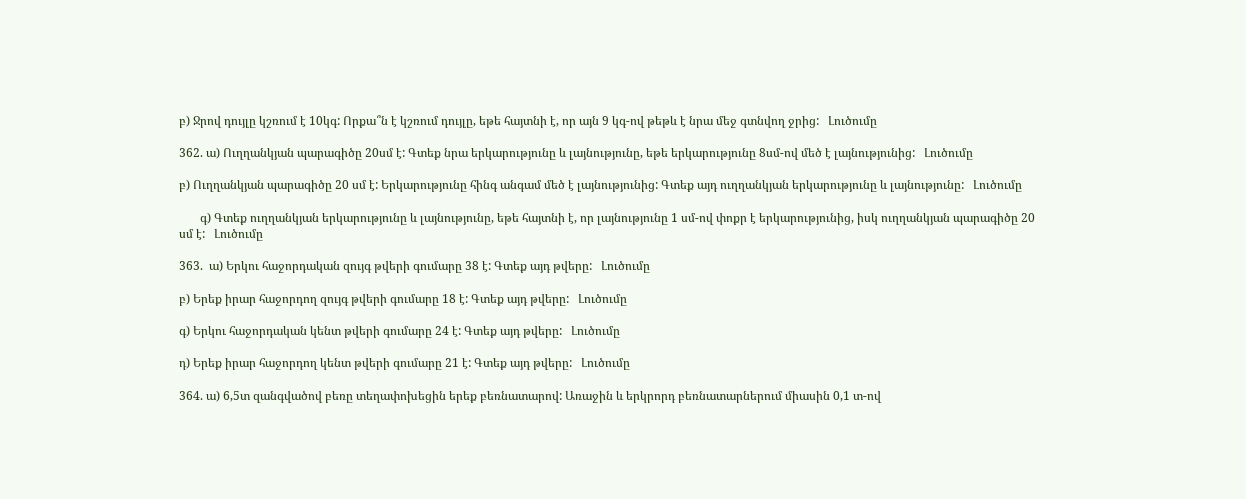բ) Ջրով դույլը կշռում է 10կգ: Որքա՞ն է կշռում դույլը, եթե հայտնի է, որ այն 9 կգ-ով թեթև է նրա մեջ գտնվող ջրից:   Լուծումը

362. ա) Ուղղանկյան պարագիծը 20սմ է: Գտեք նրա երկարությունը և լայնությունը, եթե երկարությունը 8սմ-ով մեծ է լայնությունից:   Լուծումը

բ) Ուղղանկյան պարագիծը 20 սմ է: Երկարությունը հինգ անգամ մեծ է լայնությունից: Գտեք այդ ուղղանկյան երկարությունը և լայնությունը:   Լուծումը

       գ) Գտեք ուղղանկյան երկարությունը և լայնությունը, եթե հայտնի է, որ լայնությունը 1 սմ-ով փոքր է երկարությունից, իսկ ուղղանկյան պարագիծը 20 սմ է:   Լուծումը

363.  ա) Երկու հաջորդական զույգ թվերի գումարը 38 է: Գտեք այդ թվերը:   Լուծումը

բ) Երեք իրար հաջորդող զույգ թվերի գումարը 18 է: Գտեք այդ թվերը:   Լուծումը

գ) Երկու հաջորդական կենտ թվերի գումարը 24 է: Գտեք այդ թվերը:   Լուծումը

դ) Երեք իրար հաջորդող կենտ թվերի գումարը 21 է: Գտեք այդ թվերը:   Լուծումը

364. ա) 6,5տ զանգվածով բեռը տեղափոխեցին երեք բեռնատարով: Առաջին և երկրորդ բեռնատարներում միասին 0,1 տ-ով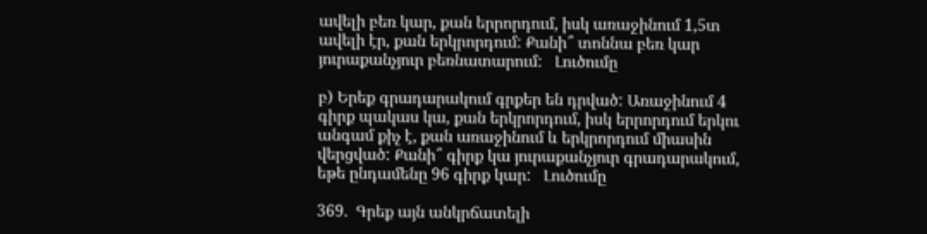ավելի բեռ կար, քան երրորդում, իսկ առաջինում 1,5տ ավելի էր, քան երկրորդում: Քանի՞ տոննա բեռ կար յուրաքանչյուր բեռնատարում:   Լուծումը

բ) Երեք գրադարակում գրքեր են դրված: Առաջինում 4 գիրք պակաս կա, քան երկրորդում, իսկ երրորդում երկու անգամ քիչ է, քան առաջինում և երկրորդում միասին վերցված: Քանի՞ գիրք կա յուրաքանչյուր գրադարակում, եթե ընդամենը 96 գիրք կար:   Լուծումը

369.  Գրեք այն անկրճատելի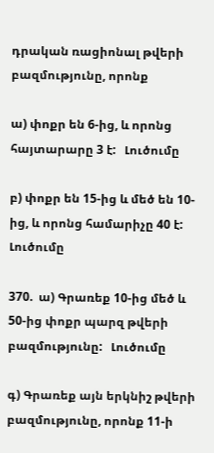դրական ռացիոնալ թվերի բազմությունը, որոնք

ա) փոքր են 6-ից, և որոնց հայտարարը 3 է:   Լուծումը

բ) փոքր են 15-ից և մեծ են 10-ից, և որոնց համարիչը 40 է:   Լուծումը

370.  ա) Գրառեք 10-ից մեծ և 50-ից փոքր պարզ թվերի բազմությունը:   Լուծումը

գ) Գրառեք այն երկնիշ թվերի բազմությունը, որոնք 11-ի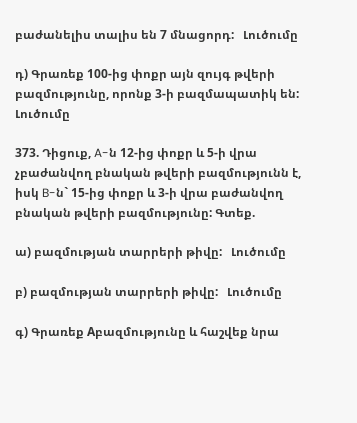բաժանելիս տալիս են 7 մնացորդ:   Լուծումը

դ) Գրառեք 100-ից փոքր այն զույգ թվերի բազմությունը, որոնք 3-ի բազմապատիկ են:   Լուծումը

373. Դիցուք, A-ն 12-ից փոքր և 5-ի վրա չբաժանվող բնական թվերի բազմությունն է, իսկ B-ն` 15-ից փոքր և 3-ի վրա բաժանվող բնական թվերի բազմությունը: Գտեք.

ա) բազմության տարրերի թիվը:   Լուծումը

բ) բազմության տարրերի թիվը:   Լուծումը

գ) Գրառեք Aբազմությունը և հաշվեք նրա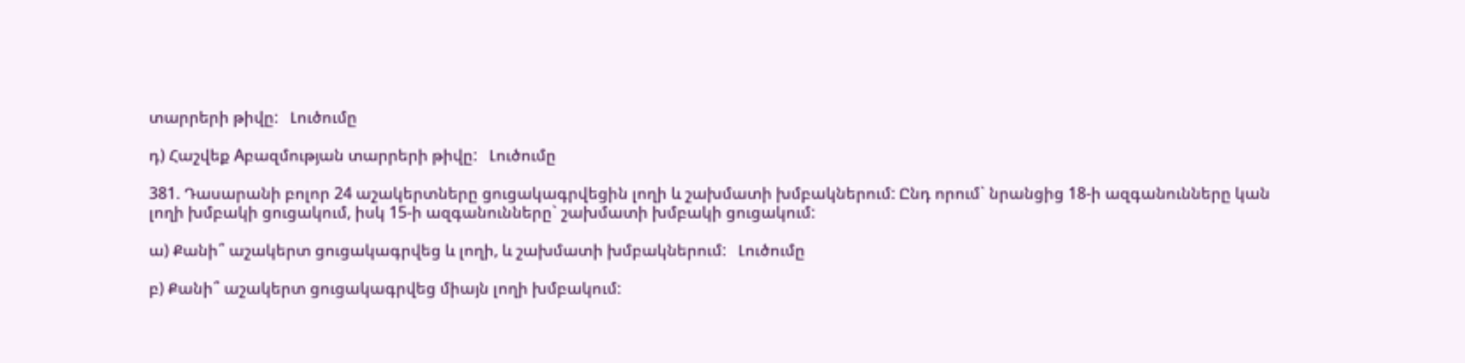տարրերի թիվը:   Լուծումը

դ) Հաշվեք Aբազմության տարրերի թիվը:   Լուծումը

381. Դասարանի բոլոր 24 աշակերտները ցուցակագրվեցին լողի և շախմատի խմբակներում: Ընդ որում` նրանցից 18-ի ազգանունները կան լողի խմբակի ցուցակում, իսկ 15-ի ազգանունները` շախմատի խմբակի ցուցակում:

ա) Քանի՞ աշակերտ ցուցակագրվեց և լողի, և շախմատի խմբակներում:   Լուծումը

բ) Քանի՞ աշակերտ ցուցակագրվեց միայն լողի խմբակում: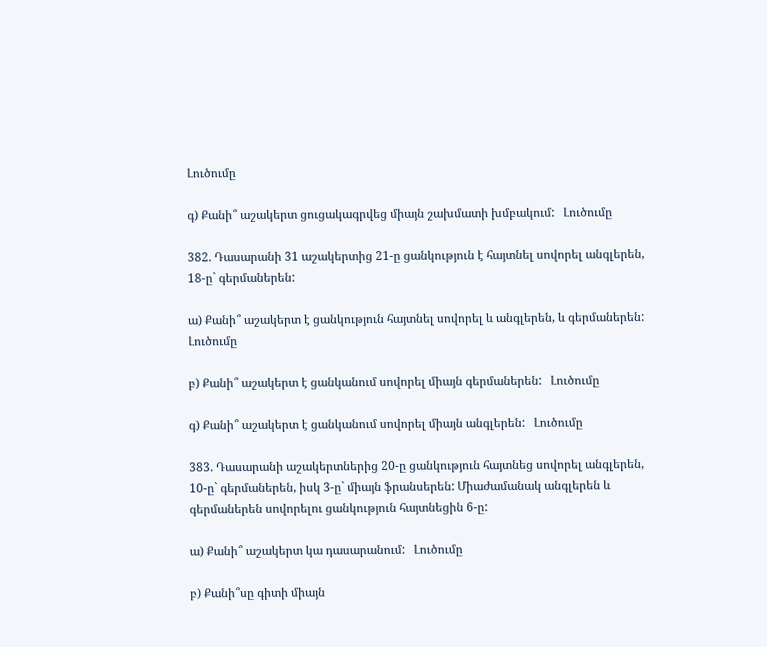Լուծումը

գ) Քանի՞ աշակերտ ցուցակագրվեց միայն շախմատի խմբակում:   Լուծումը

382. Դասարանի 31 աշակերտից 21-ը ցանկություն է հայտնել սովորել անգլերեն, 18-ը` գերմաներեն:

ա) Քանի՞ աշակերտ է ցանկություն հայտնել սովորել և անգլերեն, և գերմաներեն:   Լուծումը

բ) Քանի՞ աշակերտ է ցանկանում սովորել միայն գերմաներեն:   Լուծումը

գ) Քանի՞ աշակերտ է ցանկանում սովորել միայն անգլերեն:   Լուծումը

383. Դասարանի աշակերտներից 20-ը ցանկություն հայտնեց սովորել անգլերեն, 10-ը` գերմաներեն, իսկ 3-ը` միայն ֆրանսերեն: Միաժամանակ անգլերեն և գերմաներեն սովորելու ցանկություն հայտնեցին 6-ը:

ա) Քանի՞ աշակերտ կա դասարանում:   Լուծումը

բ) Քանի՞սը գիտի միայն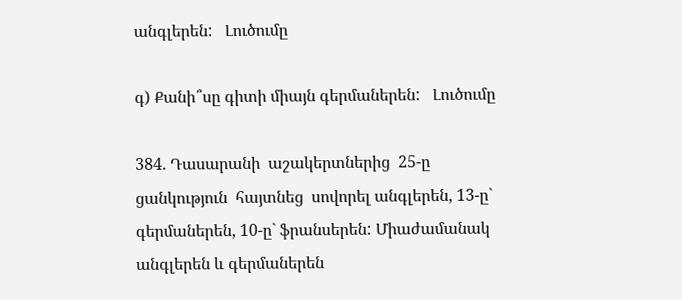անգլերեն:   Լուծումը

գ) Քանի՞սը գիտի միայն գերմաներեն:   Լուծումը

384. Դասարանի  աշակերտներից  25-ը  ցանկություն  հայտնեց  սովորել անգլերեն, 13-ը` գերմաներեն, 10-ը` ֆրանսերեն: Միաժամանակ անգլերեն և գերմաներեն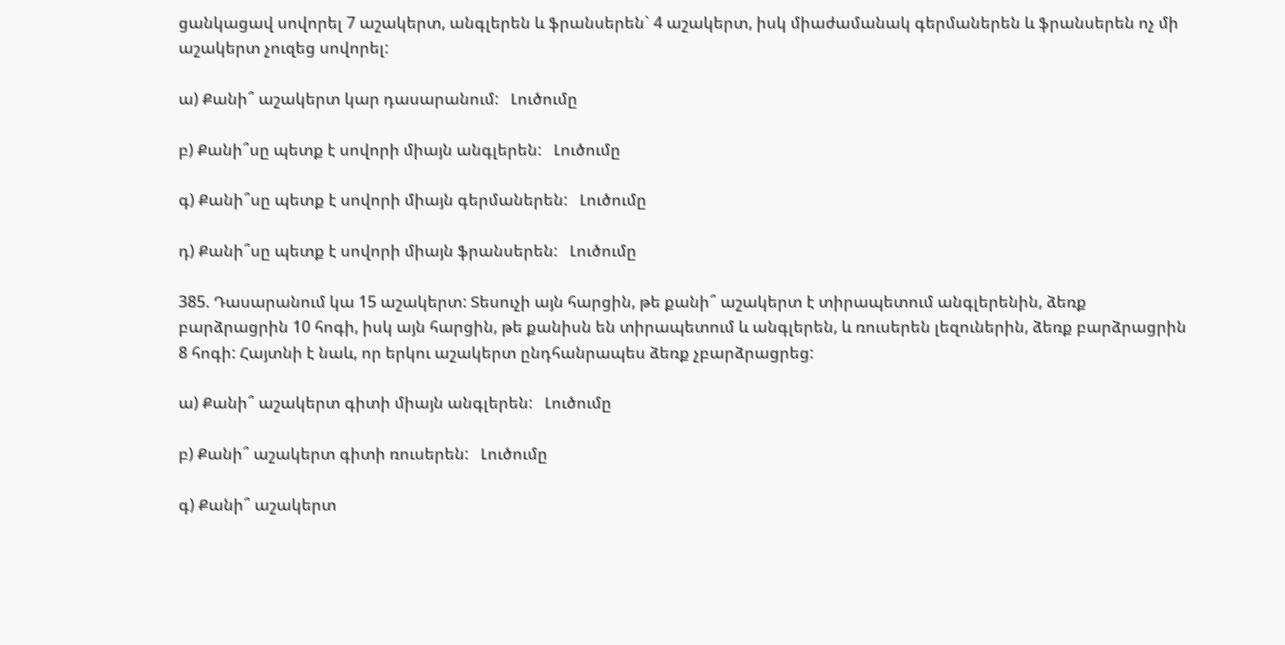ցանկացավ սովորել 7 աշակերտ, անգլերեն և ֆրանսերեն` 4 աշակերտ, իսկ միաժամանակ գերմաներեն և ֆրանսերեն ոչ մի աշակերտ չուզեց սովորել:

ա) Քանի՞ աշակերտ կար դասարանում:   Լուծումը

բ) Քանի՞սը պետք է սովորի միայն անգլերեն:   Լուծումը

գ) Քանի՞սը պետք է սովորի միայն գերմաներեն:   Լուծումը

դ) Քանի՞սը պետք է սովորի միայն ֆրանսերեն:   Լուծումը

385. Դասարանում կա 15 աշակերտ: Տեսուչի այն հարցին, թե քանի՞ աշակերտ է տիրապետում անգլերենին, ձեռք բարձրացրին 10 հոգի, իսկ այն հարցին, թե քանիսն են տիրապետում և անգլերեն, և ռուսերեն լեզուներին, ձեռք բարձրացրին 8 հոգի: Հայտնի է նաև, որ երկու աշակերտ ընդհանրապես ձեռք չբարձրացրեց:

ա) Քանի՞ աշակերտ գիտի միայն անգլերեն:   Լուծումը

բ) Քանի՞ աշակերտ գիտի ռուսերեն:   Լուծումը

գ) Քանի՞ աշակերտ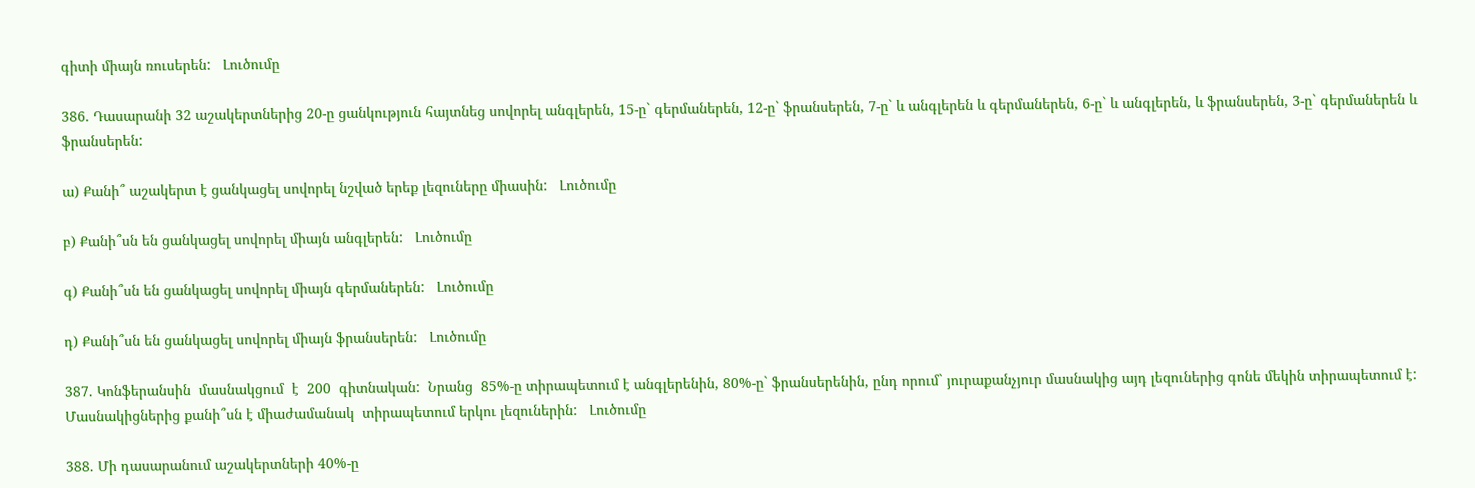գիտի միայն ռուսերեն:   Լուծումը

386. Դասարանի 32 աշակերտներից 20-ը ցանկություն հայտնեց սովորել անգլերեն, 15-ը` գերմաներեն, 12-ը` ֆրանսերեն, 7-ը` և անգլերեն և գերմաներեն, 6-ը` և անգլերեն, և ֆրանսերեն, 3-ը` գերմաներեն և ֆրանսերեն:

ա) Քանի՞ աշակերտ է ցանկացել սովորել նշված երեք լեզուները միասին:   Լուծումը

բ) Քանի՞սն են ցանկացել սովորել միայն անգլերեն:   Լուծումը

գ) Քանի՞սն են ցանկացել սովորել միայն գերմաներեն:   Լուծումը

դ) Քանի՞սն են ցանկացել սովորել միայն ֆրանսերեն:   Լուծումը

387. Կոնֆերանսին  մասնակցում  է  200  գիտնական:  Նրանց  85%-ը տիրապետում է անգլերենին, 80%-ը` ֆրանսերենին, ընդ որում` յուրաքանչյուր մասնակից այդ լեզուներից գոնե մեկին տիրապետում է: Մասնակիցներից քանի՞սն է միաժամանակ  տիրապետում երկու լեզուներին:   Լուծումը

388. Մի դասարանում աշակերտների 40%-ը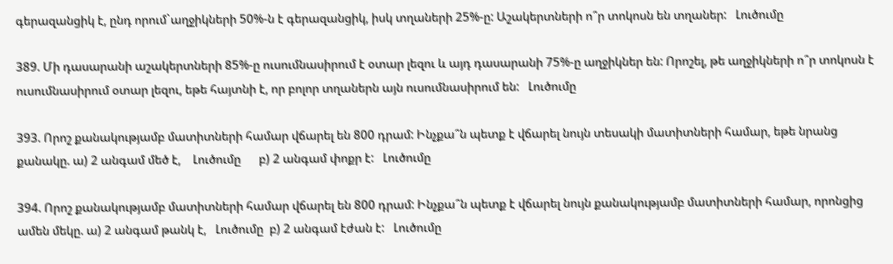գերազանցիկ է, ընդ որում`աղջիկների 50%-ն է գերազանցիկ, իսկ տղաների 25%-ը: Աշակերտների ո՞ր տոկոսն են տղաներ:   Լուծումը

389. Մի դասարանի աշակերտների 85%-ը ուսումնասիրում է օտար լեզու և այդ դասարանի 75%-ը աղջիկներ են: Որոշել, թե աղջիկների ո՞ր տոկոսն է ուսումնասիրում օտար լեզու, եթե հայտնի է, որ բոլոր տղաներն այն ուսումնասիրում են:   Լուծումը

393. Որոշ քանակությամբ մատիտների համար վճարել են 800 դրամ: Ինչքա՞ն պետք է վճարել նույն տեսակի մատիտների համար, եթե նրանց քանակը. ա) 2 անգամ մեծ է,    Լուծումը      բ) 2 անգամ փոքր է:   Լուծումը

394. Որոշ քանակությամբ մատիտների համար վճարել են 800 դրամ: Ինչքա՞ն պետք է վճարել նույն քանակությամբ մատիտների համար, որոնցից ամեն մեկը. ա) 2 անգամ թանկ է,   Լուծումը  բ) 2 անգամ էժան է:   Լուծումը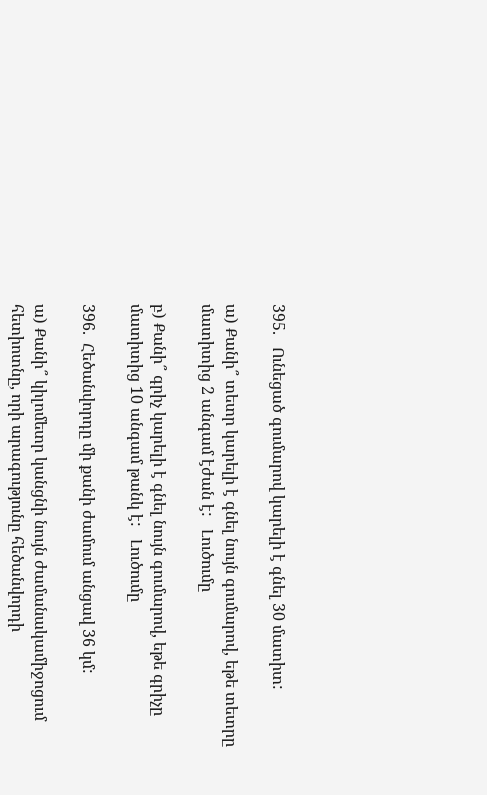395.   Ունեցած գումարով կարելի է գնել 30 մատիտ:

ա) Քանի՞ տետր կարելի է գնել նույն գումարով, եթե տետրը մատիտից 2 անգամ էժան է:   Լուծումը

բ) Քանի՞ գրիչ կարելի է գնել նույն գումարով, եթե գրիչը մատիտից 10 անգամ թանկ է:   Լուծումը

396.  Հեծանվորդը մի քանի ժամում անցավ 36 կմ:

ա) Քանի՞ կիլոմետր կանցնի նույն ժամանակամիջոցում հետիոտնը, որի արագությունը հեծանվորդի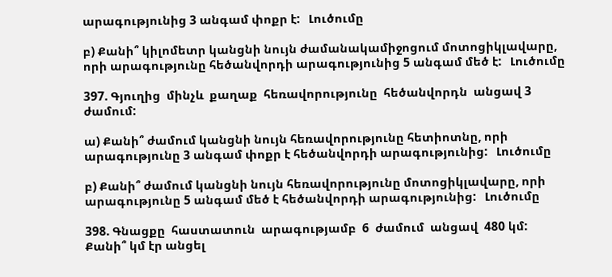արագությունից 3 անգամ փոքր է:   Լուծումը

բ) Քանի՞ կիլոմետր կանցնի նույն ժամանակամիջոցում մոտոցիկլավարը, որի արագությունը հեծանվորդի արագությունից 5 անգամ մեծ է:   Լուծումը

397. Գյուղից  մինչև  քաղաք  հեռավորությունը  հեծանվորդն  անցավ 3 ժամում:

ա) Քանի՞ ժամում կանցնի նույն հեռավորությունը հետիոտնը, որի արագությունը 3 անգամ փոքր է հեծանվորդի արագությունից:   Լուծումը

բ) Քանի՞ ժամում կանցնի նույն հեռավորությունը մոտոցիկլավարը, որի արագությունը 5 անգամ մեծ է հեծանվորդի արագությունից:   Լուծումը

398. Գնացքը  հաստատուն  արագությամբ  6  ժամում  անցավ  480 կմ: Քանի՞ կմ էր անցել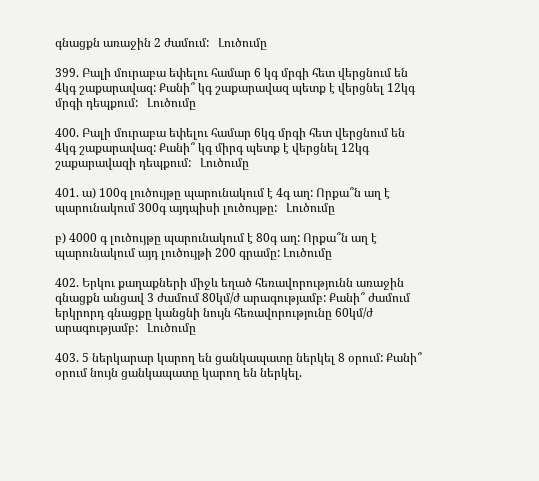գնացքն առաջին 2 ժամում:   Լուծումը

399. Բալի մուրաբա եփելու համար 6 կգ մրգի հետ վերցնում են 4կգ շաքարավազ: Քանի՞ կգ շաքարավազ պետք է վերցնել 12կգ մրգի դեպքում:   Լուծումը

400. Բալի մուրաբա եփելու համար 6կգ մրգի հետ վերցնում են 4կգ շաքարավազ: Քանի՞ կգ միրգ պետք է վերցնել 12կգ շաքարավազի դեպքում:   Լուծումը

401. ա) 100գ լուծույթը պարունակում է 4գ աղ: Որքա՞ն աղ է պարունակում 300գ այդպիսի լուծույթը:   Լուծումը

բ) 4000 գ լուծույթը պարունակում է 80գ աղ: Որքա՞ն աղ է պարունակում այդ լուծույթի 200 գրամը: Լուծումը

402. Երկու քաղաքների միջև եղած հեռավորությունն առաջին գնացքն անցավ 3 ժամում 80կմ/ժ արագությամբ: Քանի՞ ժամում երկրորդ գնացքը կանցնի նույն հեռավորությունը 60կմ/ժ արագությամբ:   Լուծումը

403. 5 ներկարար կարող են ցանկապատը ներկել 8 օրում: Քանի՞ օրում նույն ցանկապատը կարող են ներկել.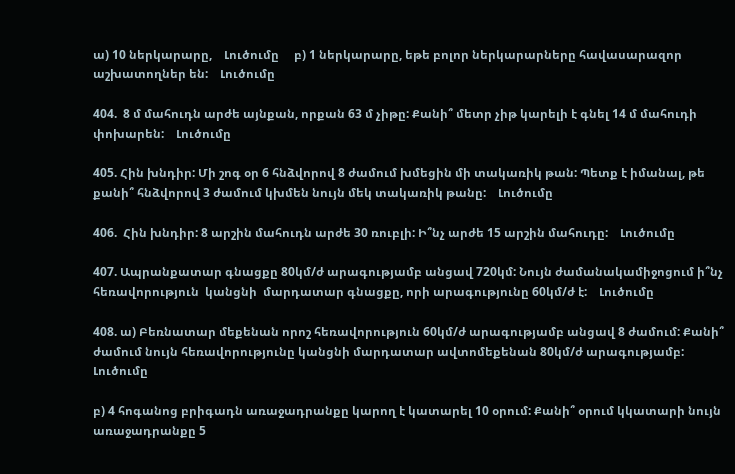ա) 10 ներկարարը,    Լուծումը     բ) 1 ներկարարը, եթե բոլոր ներկարարները հավասարազոր աշխատողներ են:    Լուծումը

404.  8 մ մահուդն արժե այնքան, որքան 63 մ չիթը: Քանի՞ մետր չիթ կարելի է գնել 14 մ մահուդի փոխարեն:    Լուծումը

405. Հին խնդիր: Մի շոգ օր 6 հնձվորով 8 ժամում խմեցին մի տակառիկ թան: Պետք է իմանալ, թե քանի՞ հնձվորով 3 ժամում կխմեն նույն մեկ տակառիկ թանը:    Լուծումը

406.  Հին խնդիր: 8 արշին մահուդն արժե 30 ռուբլի: Ի՞նչ արժե 15 արշին մահուդը:    Լուծումը

407. Ապրանքատար գնացքը 80կմ/ժ արագությամբ անցավ 720կմ: Նույն ժամանակամիջոցում ի՞նչ  հեռավորություն  կանցնի  մարդատար գնացքը, որի արագությունը 60կմ/ժ է:    Լուծումը

408. ա) Բեռնատար մեքենան որոշ հեռավորություն 60կմ/ժ արագությամբ անցավ 8 ժամում: Քանի՞ ժամում նույն հեռավորությունը կանցնի մարդատար ավտոմեքենան 80կմ/ժ արագությամբ:     Լուծումը

բ) 4 հոգանոց բրիգադն առաջադրանքը կարող է կատարել 10 օրում: Քանի՞ օրում կկատարի նույն առաջադրանքը 5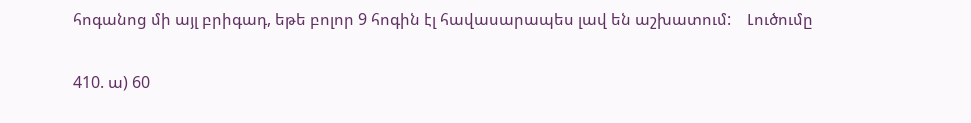հոգանոց մի այլ բրիգադ, եթե բոլոր 9 հոգին էլ հավասարապես լավ են աշխատում:    Լուծումը

410. ա) 60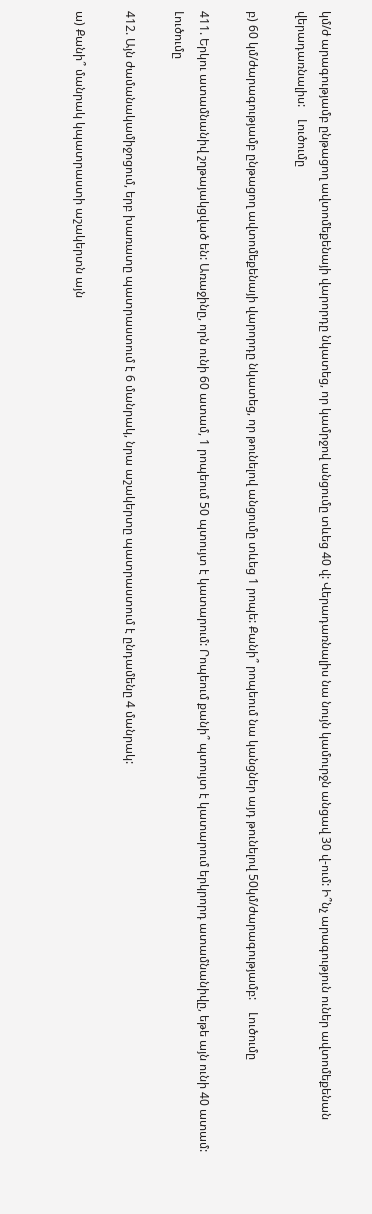կմ/ժ արագությամբ ընթացող ավտոմեքենայի վարորդը նկատեց, որ կամրջով անցումը տևեց 40 վ: Վերադառնալիս նա նույն կամուրջն անցավ 30 վ-ում: Ի՞նչ արագություն ուներ ավտոմեքենան վերադառնալիս:    Լուծումը

բ) 60 կմ/ժարագությամբ ընթացող ավտոմեքենայի վարորդը նկատեց, որ թունելով անցումը տևեց 1 րոպե: Քանի՞ րոպեում նա կանցներ այդ թունելով 50կմ/ժարագությամբ:    Լուծումը

411. Երկու ատամնանիվ շղթայակցված են: Առաջինը, որն ունի 60 ատամ, 1 րոպեում 50 պտույտ է կատարում: Րոպեում քանի՞ պտույտ է կատարում երկրորդ ատամնանիվը, եթե այն ունի 40 ատամ:    Լուծումը

412. Այն ժամանակամիջոցում, երբ խառատը պատրաստում է 6 մանրակ, նրա աշակերտը պատրաստում է ընդամենը 4 մանրակ:

ա) Քանի՞ մանրակ կպատրաստի աշակերտն այն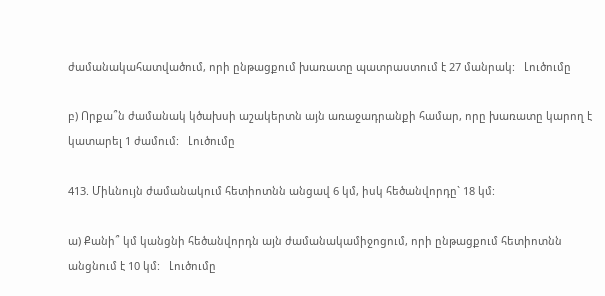ժամանակահատվածում, որի ընթացքում խառատը պատրաստում է 27 մանրակ:   Լուծումը

բ) Որքա՞ն ժամանակ կծախսի աշակերտն այն առաջադրանքի համար, որը խառատը կարող է կատարել 1 ժամում:   Լուծումը

413. Միևնույն ժամանակում հետիոտնն անցավ 6 կմ, իսկ հեծանվորդը` 18 կմ:

ա) Քանի՞ կմ կանցնի հեծանվորդն այն ժամանակամիջոցում, որի ընթացքում հետիոտնն անցնում է 10 կմ:   Լուծումը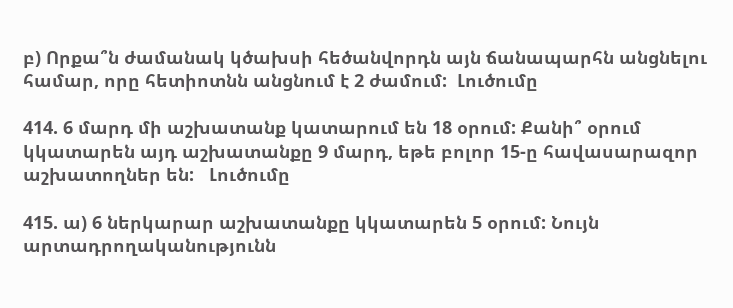բ) Որքա՞ն ժամանակ կծախսի հեծանվորդն այն ճանապարհն անցնելու համար, որը հետիոտնն անցնում է 2 ժամում:  Լուծումը

414. 6 մարդ մի աշխատանք կատարում են 18 օրում: Քանի՞ օրում կկատարեն այդ աշխատանքը 9 մարդ, եթե բոլոր 15-ը հավասարազոր աշխատողներ են:   Լուծումը

415. ա) 6 ներկարար աշխատանքը կկատարեն 5 օրում: Նույն արտադրողականությունն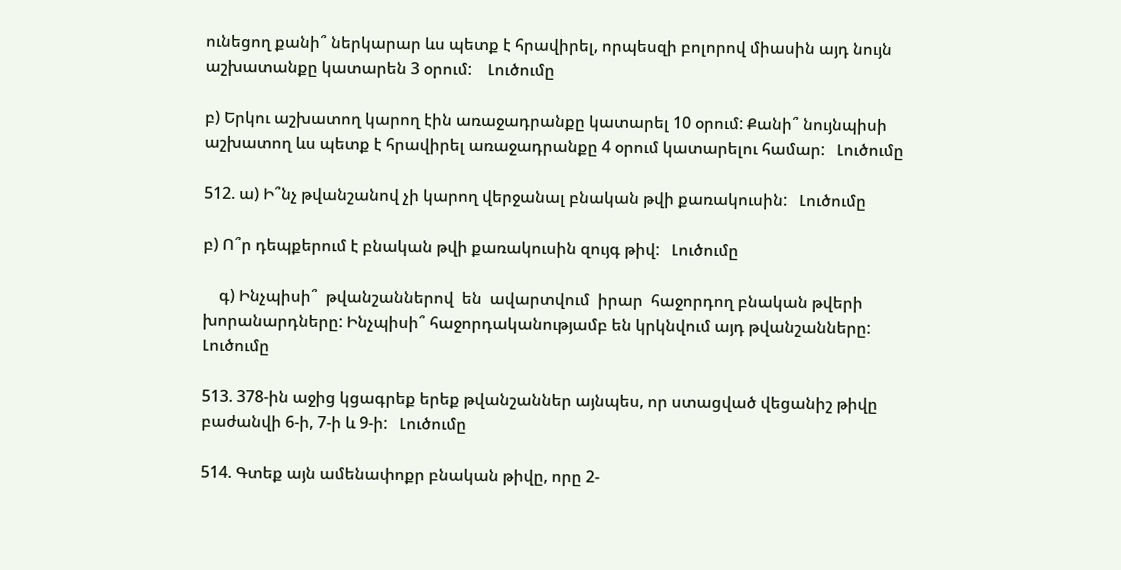ունեցող քանի՞ ներկարար ևս պետք է հրավիրել, որպեսզի բոլորով միասին այդ նույն աշխատանքը կատարեն 3 օրում:    Լուծումը

բ) Երկու աշխատող կարող էին առաջադրանքը կատարել 10 օրում: Քանի՞ նույնպիսի աշխատող ևս պետք է հրավիրել առաջադրանքը 4 օրում կատարելու համար:   Լուծումը

512. ա) Ի՞նչ թվանշանով չի կարող վերջանալ բնական թվի քառակուսին:   Լուծումը

բ) Ո՞ր դեպքերում է բնական թվի քառակուսին զույգ թիվ:   Լուծումը

    գ) Ինչպիսի՞  թվանշաններով  են  ավարտվում  իրար  հաջորդող բնական թվերի խորանարդները: Ինչպիսի՞ հաջորդականությամբ են կրկնվում այդ թվանշանները:   Լուծումը

513. 378-ին աջից կցագրեք երեք թվանշաններ այնպես, որ ստացված վեցանիշ թիվը բաժանվի 6-ի, 7-ի և 9-ի:   Լուծումը

514. Գտեք այն ամենափոքր բնական թիվը, որը 2-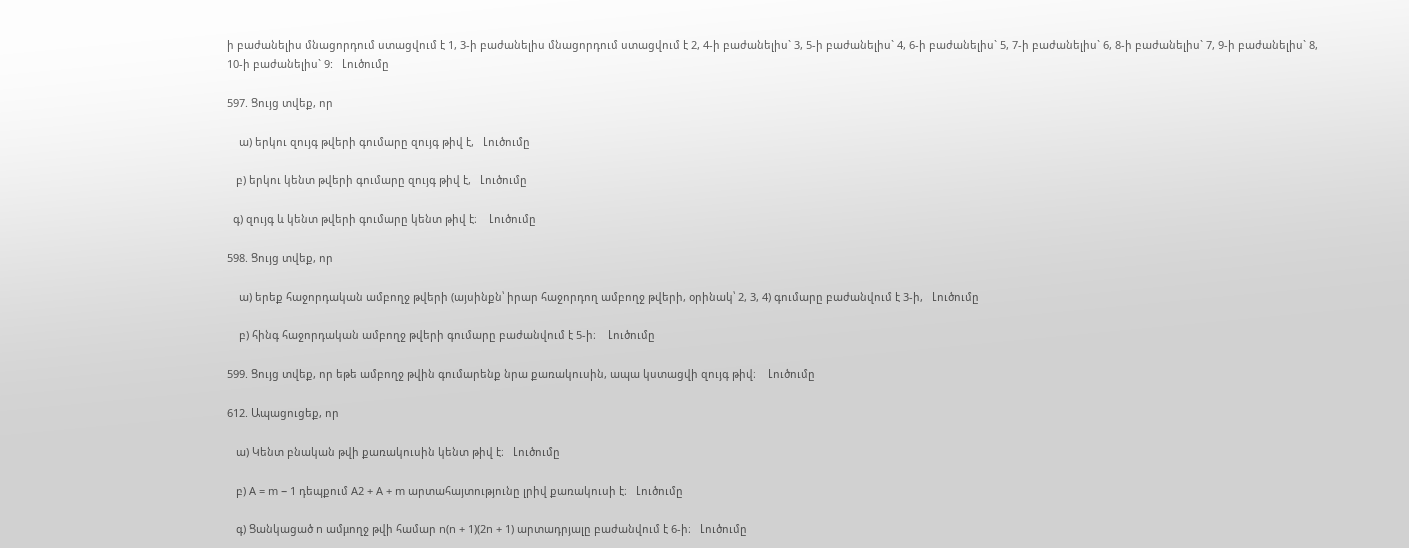ի բաժանելիս մնացորդում ստացվում է 1, 3-ի բաժանելիս մնացորդում ստացվում է 2, 4-ի բաժանելիս` 3, 5-ի բաժանելիս` 4, 6-ի բաժանելիս` 5, 7-ի բաժանելիս` 6, 8-ի բաժանելիս` 7, 9-ի բաժանելիս` 8, 10-ի բաժանելիս` 9:   Լուծումը

597. Ցույց տվեք, որ

    ա) երկու զույգ թվերի գումարը զույգ թիվ է,   Լուծումը

   բ) երկու կենտ թվերի գումարը զույգ թիվ է,   Լուծումը

  գ) զույգ և կենտ թվերի գումարը կենտ թիվ է։    Լուծումը

598. Ցույց տվեք, որ

    ա) երեք հաջորդական ամբողջ թվերի (այսինքն՝ իրար հաջորդող ամբողջ թվերի, օրինակ՝ 2, 3, 4) գումարը բաժանվում է 3-ի,   Լուծումը

    բ) հինգ հաջորդական ամբողջ թվերի գումարը բաժանվում է 5-ի։    Լուծումը

599. Ցույց տվեք, որ եթե ամբողջ թվին գումարենք նրա քառակուսին, ապա կստացվի զույգ թիվ։    Լուծումը

612. Ապացուցեք, որ

   ա) Կենտ բնական թվի քառակուսին կենտ թիվ է։   Լուծումը

   բ) A = m − 1 դեպքում A2 + A + m արտահայտությունը լրիվ քառակուսի է։   Լուծումը

   գ) Ցանկացած n ամμողջ թվի համար n(n + 1)(2n + 1) արտադրյալը բաժանվում է 6-ի։   Լուծումը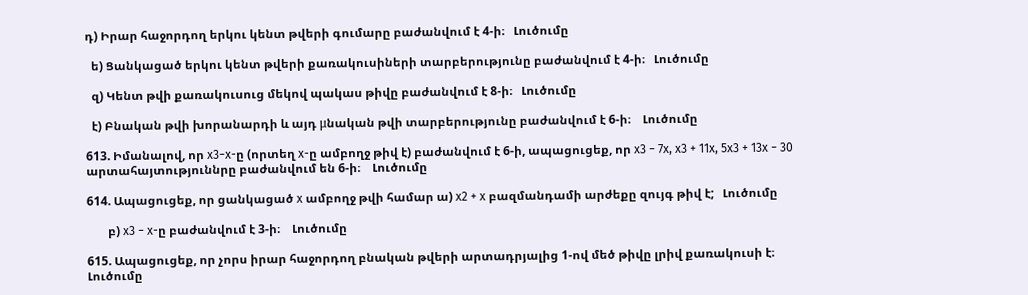դ) Իրար հաջորդող երկու կենտ թվերի գումարը բաժանվում է 4-ի։   Լուծումը

  ե) Ցանկացած երկու կենտ թվերի քառակուսիների տարբերությունը բաժանվում է 4-ի։   Լուծումը

  զ) Կենտ թվի քառակուսուց մեկով պակաս թիվը բաժանվում է 8-ի։   Լուծումը

  է) Բնական թվի խորանարդի և այդ μնական թվի տարբերությունը բաժանվում է 6-ի։    Լուծումը

613. Իմանալով, որ x3−x-ը (որտեղ x-ը ամբողջ թիվ է) բաժանվում է 6-ի, ապացուցեք, որ x3 − 7x, x3 + 11x, 5x3 + 13x − 30 արտահայտություննրը բաժանվում են 6-ի։    Լուծումը

614. Ապացուցեք, որ ցանկացած x ամբողջ թվի համար ա) x2 + x բազմանդամի արժեքը զույգ թիվ է;   Լուծումը

       բ) x3 − x-ը բաժանվում է 3-ի։    Լուծումը

615. Ապացուցեք, որ չորս իրար հաջորդող բնական թվերի արտադրյալից 1-ով մեծ թիվը լրիվ քառակուսի է։    Լուծումը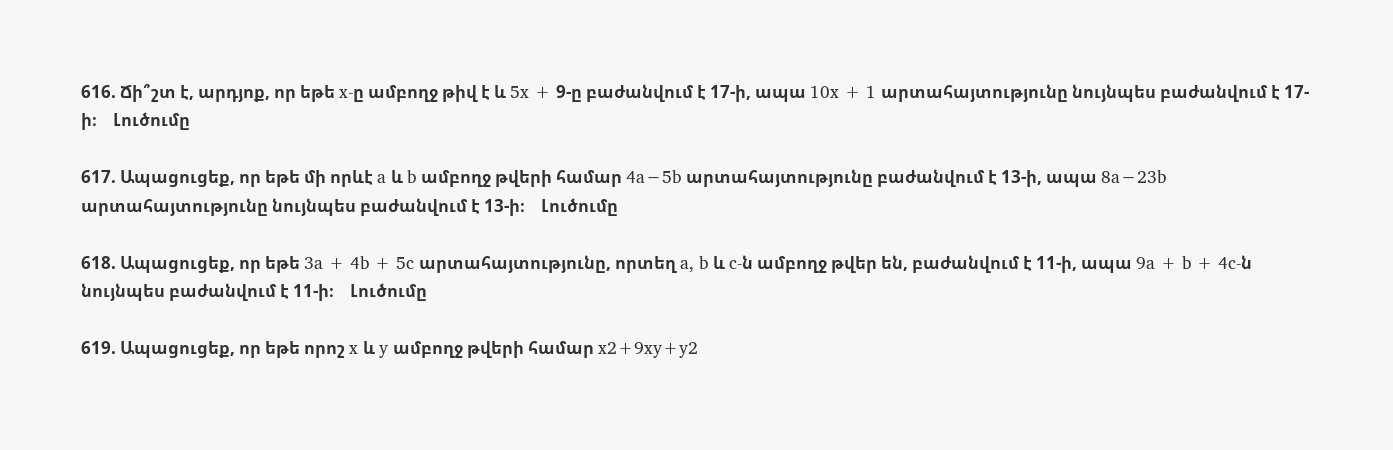616. Ճի՞շտ է, արդյոք, որ եթե x-ը ամբողջ թիվ է և 5x + 9-ը բաժանվում է 17-ի, ապա 10x + 1 արտահայտությունը նույնպես բաժանվում է 17-ի։    Լուծումը

617. Ապացուցեք, որ եթե մի որևէ a և b ամբողջ թվերի համար 4a−5b արտահայտությունը բաժանվում է 13-ի, ապա 8a−23b արտահայտությունը նույնպես բաժանվում է 13-ի։    Լուծումը

618. Ապացուցեք, որ եթե 3a + 4b + 5c արտահայտությունը, որտեղ a, b և c-ն ամբողջ թվեր են, բաժանվում է 11-ի, ապա 9a + b + 4c-ն նույնպես բաժանվում է 11-ի։    Լուծումը

619. Ապացուցեք, որ եթե որոշ x և y ամբողջ թվերի համար x2+9xy+y2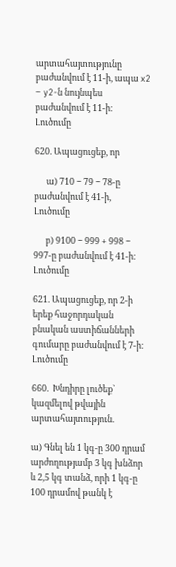արտահայտությունը բաժանվում է 11-ի, ապա x2 − y2-ն նույնպես բաժանվում է 11-ի։    Լուծումը

620. Ապացուցեք, որ

      ա) 710 − 79 − 78-ը բաժանվում է 41-ի,   Լուծումը

      բ) 9100 − 999 + 998 − 997-ը բաժանվում է 41-ի։    Լուծումը

621. Ապացուցեք, որ 2-ի երեք հաջորդական բնական աստիճանների գումարը բաժանվում է 7-ի։   Լուծումը

660.  Խնդիրը լուծեք` կազմելով թվային արտահայտություն.

ա) Գնել են 1 կգ-ը 300 դրամ արժողությամբ 3 կգ խնձոր և 2,5 կգ տանձ, որի 1 կգ-ը 100 դրամով թանկ է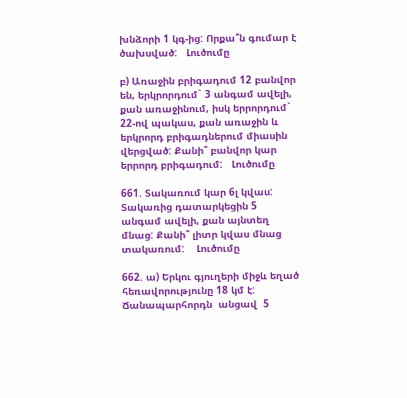խնձորի 1 կգ-ից: Որքա՞ն գումար է ծախսված:   Լուծումը

բ) Առաջին բրիգադում 12 բանվոր են, երկրորդում` 3 անգամ ավելի, քան առաջինում, իսկ երրորդում` 22-ով պակաս, քան առաջին և երկրորդ բրիգադներում միասին վերցված: Քանի՞ բանվոր կար երրորդ բրիգադում:   Լուծումը

661. Տակառում կար 6լ կվաս: Տակառից դատարկեցին 5 անգամ ավելի, քան այնտեղ մնաց: Քանի՞ լիտր կվաս մնաց տակառում:    Լուծումը

662. ա) Երկու գյուղերի միջև եղած հեռավորությունը 18 կմ է: Ճանապարհորդն  անցավ  5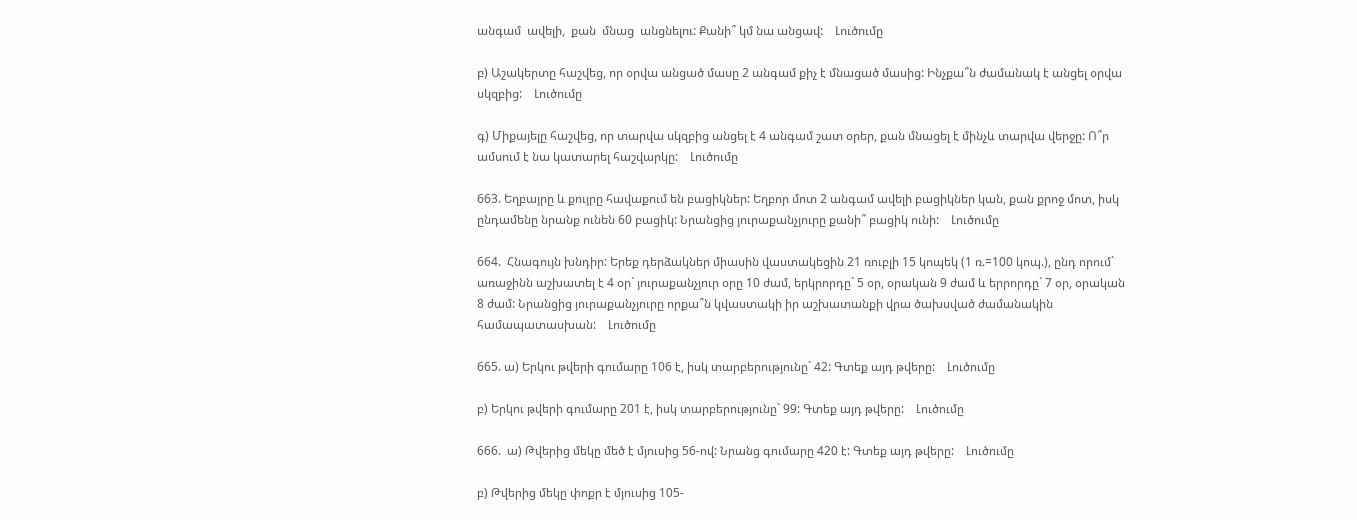անգամ  ավելի,  քան  մնաց  անցնելու: Քանի՞ կմ նա անցավ:    Լուծումը

բ) Աշակերտը հաշվեց, որ օրվա անցած մասը 2 անգամ քիչ է մնացած մասից: Ինչքա՞ն ժամանակ է անցել օրվա սկզբից:    Լուծումը

գ) Միքայելը հաշվեց, որ տարվա սկզբից անցել է 4 անգամ շատ օրեր, քան մնացել է մինչև տարվա վերջը: Ո՞ր ամսում է նա կատարել հաշվարկը:    Լուծումը

663. Եղբայրը և քույրը հավաքում են բացիկներ: Եղբոր մոտ 2 անգամ ավելի բացիկներ կան, քան քրոջ մոտ, իսկ ընդամենը նրանք ունեն 60 բացիկ: Նրանցից յուրաքանչյուրը քանի՞ բացիկ ունի:    Լուծումը

664.  Հնագույն խնդիր: Երեք դերձակներ միասին վաստակեցին 21 ռուբլի 15 կոպեկ (1 ռ.=100 կոպ.), ընդ որում` առաջինն աշխատել է 4 օր` յուրաքանչյուր օրը 10 ժամ, երկրորդը` 5 օր, օրական 9 ժամ և երրորդը` 7 օր, օրական 8 ժամ: Նրանցից յուրաքանչյուրը որքա՞ն կվաստակի իր աշխատանքի վրա ծախսված ժամանակին համապատասխան:    Լուծումը

665. ա) Երկու թվերի գումարը 106 է, իսկ տարբերությունը` 42: Գտեք այդ թվերը:    Լուծումը

բ) Երկու թվերի գումարը 201 է, իսկ տարբերությունը` 99: Գտեք այդ թվերը:    Լուծումը

666.  ա) Թվերից մեկը մեծ է մյուսից 56-ով: Նրանց գումարը 420 է: Գտեք այդ թվերը:    Լուծումը

բ) Թվերից մեկը փոքր է մյուսից 105-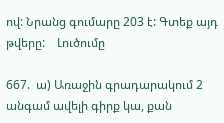ով: Նրանց գումարը 203 է: Գտեք այդ թվերը:    Լուծումը

667.  ա) Առաջին գրադարակում 2 անգամ ավելի գիրք կա, քան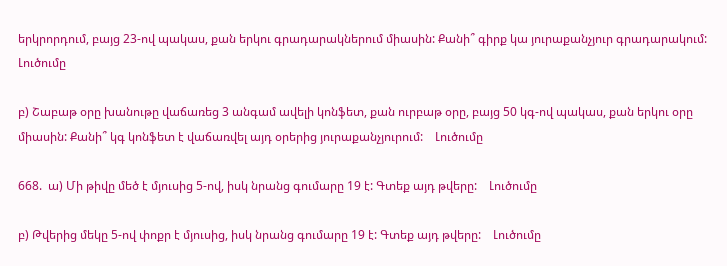երկրորդում, բայց 23-ով պակաս, քան երկու գրադարակներում միասին: Քանի՞ գիրք կա յուրաքանչյուր գրադարակում:    Լուծումը

բ) Շաբաթ օրը խանութը վաճառեց 3 անգամ ավելի կոնֆետ, քան ուրբաթ օրը, բայց 50 կգ-ով պակաս, քան երկու օրը միասին: Քանի՞ կգ կոնֆետ է վաճառվել այդ օրերից յուրաքանչյուրում:    Լուծումը

668.  ա) Մի թիվը մեծ է մյուսից 5-ով, իսկ նրանց գումարը 19 է: Գտեք այդ թվերը:    Լուծումը

բ) Թվերից մեկը 5-ով փոքր է մյուսից, իսկ նրանց գումարը 19 է: Գտեք այդ թվերը:    Լուծումը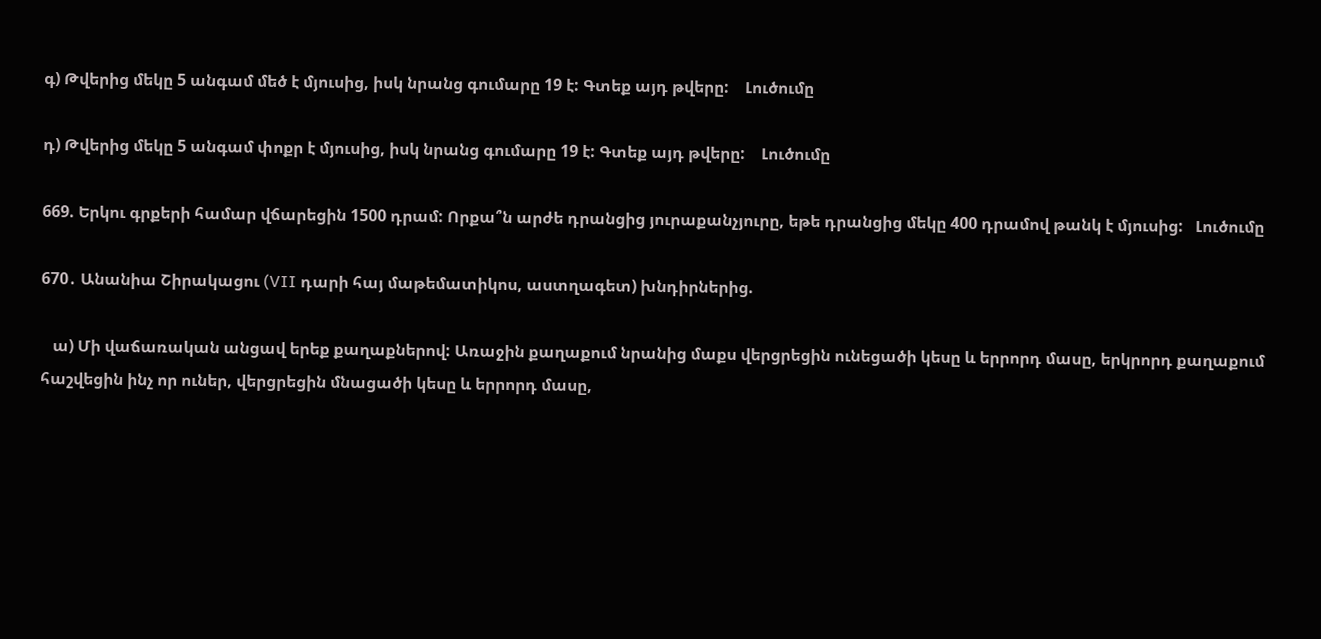գ) Թվերից մեկը 5 անգամ մեծ է մյուսից, իսկ նրանց գումարը 19 է: Գտեք այդ թվերը:    Լուծումը

դ) Թվերից մեկը 5 անգամ փոքր է մյուսից, իսկ նրանց գումարը 19 է: Գտեք այդ թվերը:    Լուծումը

669. Երկու գրքերի համար վճարեցին 1500 դրամ: Որքա՞ն արժե դրանցից յուրաքանչյուրը, եթե դրանցից մեկը 400 դրամով թանկ է մյուսից:   Լուծումը

670․ Անանիա Շիրակացու (VII դարի հայ մաթեմատիկոս, աստղագետ) խնդիրներից.

   ա) Մի վաճառական անցավ երեք քաղաքներով: Առաջին քաղաքում նրանից մաքս վերցրեցին ունեցածի կեսը և երրորդ մասը, երկրորդ քաղաքում հաշվեցին ինչ որ ուներ, վերցրեցին մնացածի կեսը և երրորդ մասը,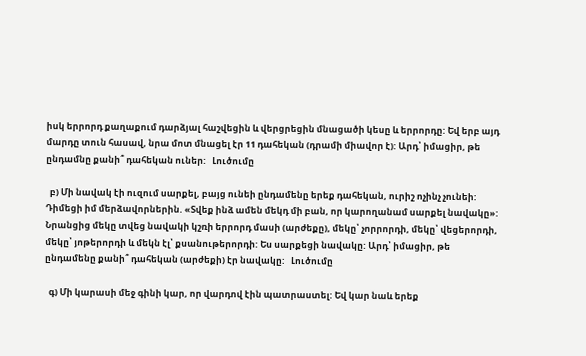իսկ երրորդ քաղաքում դարձյալ հաշվեցին և վերցրեցին մնացածի կեսը և երրորդը: Եվ երբ այդ մարդը տուն հասավ, նրա մոտ մնացել էր 11 դահեկան (դրամի միավոր է): Արդ՝ իմացիր, թե ընդամնը քանի՞ դահեկան ուներ:   Լուծումը

  բ) Մի նավակ էի ուզում սարքել, բայց ունեի ընդամենը երեք դահեկան, ուրիշ ոչինչ չունեի: Դիմեցի իմ մերձավորներին. «Տվեք ինձ ամեն մեկդ մի բան, որ կարողանամ սարքել նավակը»: Նրանցից մեկը տվեց նավակի կշռի երրորդ մասի (արժեքը), մեկը՝ չորրորդի, մեկը՝ վեցերորդի, մեկը՝ յոթերորդի և մեկն էլ՝ քսանութերորդի: Ես սարքեցի նավակը: Արդ՝ իմացիր, թե ընդամենը քանի՞ դահեկան (արժեքի) էր նավակը:   Լուծումը

  գ) Մի կարասի մեջ գինի կար, որ վարդով էին պատրաստել: Եվ կար նաև երեք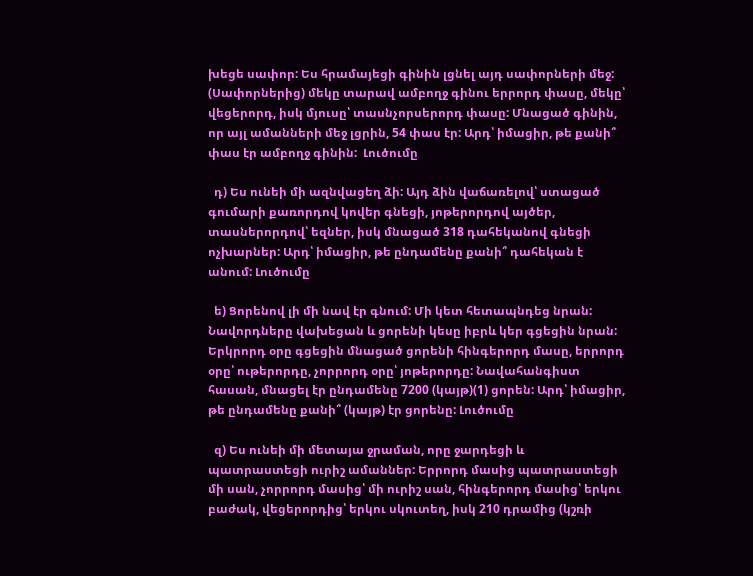խեցե սափոր: Ես հրամայեցի գինին լցնել այդ սափորների մեջ: (Սափորներից) մեկը տարավ ամբողջ գինու երրորդ փասը, մեկը՝ վեցերորդ, իսկ մյուսը՝ տասնչորսերորդ փասը: Մնացած գինին, որ այլ ամանների մեջ լցրին, 54 փաս էր: Արդ՝ իմացիր, թե քանի՞ փաս էր ամբողջ գինին:  Լուծումը

  դ) Ես ունեի մի ազնվացեղ ձի: Այդ ձին վաճառելով՝ ստացած գումարի քառորդով կովեր գնեցի, յոթերորդով այծեր, տասներորդով՝ եզներ, իսկ մնացած 318 դահեկանով գնեցի ոչխարներ: Արդ՝ իմացիր, թե ընդամենը քանի՞ դահեկան է անում: Լուծումը

  ե) Ցորենով լի մի նավ էր գնում: Մի կետ հետապնդեց նրան: Նավորդները վախեցան և ցորենի կեսը իբրև կեր գցեցին նրան: Երկրորդ օրը գցեցին մնացած ցորենի հինգերորդ մասը, երրորդ օրը՝ ութերորդը, չորրորդ օրը՝ յոթերորդը: Նավահանգիստ հասան, մնացել էր ընդամենը 7200 (կայթ)(1) ցորեն: Արդ՝ իմացիր, թե ընդամենը քանի՞ (կայթ) էր ցորենը: Լուծումը

  զ) Ես ունեի մի մետայա ջրաման, որը ջարդեցի և պատրաստեցի ուրիշ ամաններ: Երրորդ մասից պատրաստեցի մի սան, չորրորդ մասից՝ մի ուրիշ սան, հինգերորդ մասից՝ երկու բաժակ, վեցերորդից՝ երկու սկուտեղ, իսկ 210 դրամից (կշռի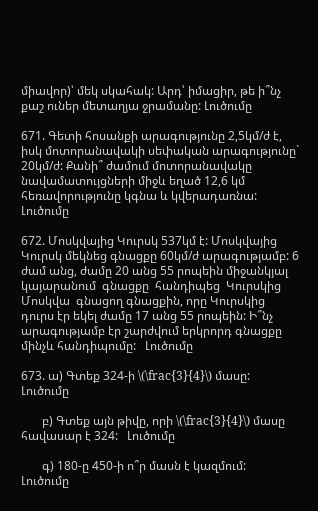միավոր)՝ մեկ սկահակ: Արդ՝ իմացիր, թե ի՞նչ քաշ ուներ մետաղյա ջրամանը: Լուծումը

671. Գետի հոսանքի արագությունը 2,5կմ/ժ է, իսկ մոտորանավակի սեփական արագությունը` 20կմ/ժ: Քանի՞ ժամում մոտորանավակը նավամատույցների միջև եղած 12,6 կմ հեռավորությունը կգնա և կվերադառնա:   Լուծումը

672. Մոսկվայից Կուրսկ 537կմ է: Մոսկվայից Կուրսկ մեկնեց գնացքը 60կմ/ժ արագությամբ: 6 ժամ անց, ժամը 20 անց 55 րոպեին միջանկյալ կայարանում  գնացքը  հանդիպեց  Կուրսկից  Մոսկվա  գնացող գնացքին, որը Կուրսկից դուրս էր եկել ժամը 17 անց 55 րոպեին: Ի՞նչ արագությամբ էր շարժվում երկրորդ գնացքը մինչև հանդիպումը:   Լուծումը

673. ա) Գտեք 324-ի \(\frac{3}{4}\) մասը:   Լուծումը

       բ) Գտեք այն թիվը, որի \(\frac{3}{4}\) մասը հավասար է 324:   Լուծումը

       գ) 180-ը 450-ի ո՞ր մասն է կազմում:    Լուծումը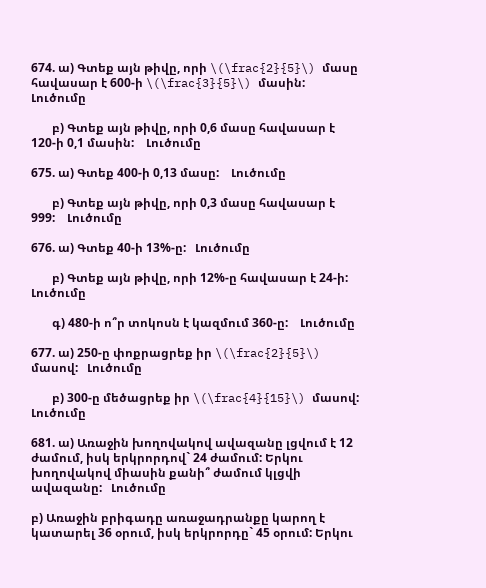674. ա) Գտեք այն թիվը, որի \(\frac{2}{5}\) մասը հավասար է 600-ի \(\frac{3}{5}\) մասին:   Լուծումը

       բ) Գտեք այն թիվը, որի 0,6 մասը հավասար է 120-ի 0,1 մասին:    Լուծումը

675. ա) Գտեք 400-ի 0,13 մասը:    Լուծումը

       բ) Գտեք այն թիվը, որի 0,3 մասը հավասար է 999:    Լուծումը

676. ա) Գտեք 40-ի 13%-ը:   Լուծումը

       բ) Գտեք այն թիվը, որի 12%-ը հավասար է 24-ի:   Լուծումը

       գ) 480-ի ո՞ր տոկոսն է կազմում 360-ը:    Լուծումը

677. ա) 250-ը փոքրացրեք իր \(\frac{2}{5}\) մասով:   Լուծումը

       բ) 300-ը մեծացրեք իր \(\frac{4}{15}\) մասով:    Լուծումը

681. ա) Առաջին խողովակով ավազանը լցվում է 12 ժամում, իսկ երկրորդով` 24 ժամում: Երկու խողովակով միասին քանի՞ ժամում կլցվի ավազանը:   Լուծումը

բ) Առաջին բրիգադը առաջադրանքը կարող է կատարել 36 օրում, իսկ երկրորդը` 45 օրում: Երկու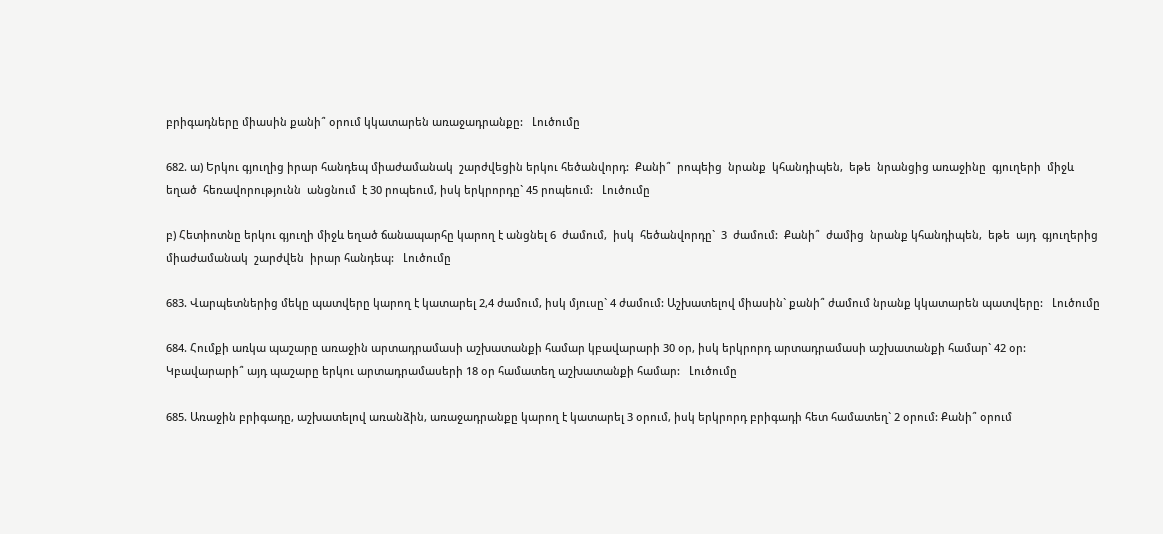բրիգադները միասին քանի՞ օրում կկատարեն առաջադրանքը:   Լուծումը

682. ա) Երկու գյուղից իրար հանդեպ միաժամանակ  շարժվեցին երկու հեծանվորդ:  Քանի՞  րոպեից  նրանք  կհանդիպեն,  եթե  նրանցից առաջինը  գյուղերի  միջև  եղած  հեռավորությունն  անցնում  է 30 րոպեում, իսկ երկրորդը` 45 րոպեում:   Լուծումը

բ) Հետիոտնը երկու գյուղի միջև եղած ճանապարհը կարող է անցնել 6  ժամում,  իսկ  հեծանվորդը`  3  ժամում:  Քանի՞  ժամից  նրանք կհանդիպեն,  եթե  այդ  գյուղերից  միաժամանակ  շարժվեն  իրար հանդեպ:   Լուծումը

683. Վարպետներից մեկը պատվերը կարող է կատարել 2,4 ժամում, իսկ մյուսը` 4 ժամում: Աշխատելով միասին` քանի՞ ժամում նրանք կկատարեն պատվերը:   Լուծումը

684. Հումքի առկա պաշարը առաջին արտադրամասի աշխատանքի համար կբավարարի 30 օր, իսկ երկրորդ արտադրամասի աշխատանքի համար` 42 օր: Կբավարարի՞ այդ պաշարը երկու արտադրամասերի 18 օր համատեղ աշխատանքի համար:   Լուծումը

685. Առաջին բրիգադը, աշխատելով առանձին, առաջադրանքը կարող է կատարել 3 օրում, իսկ երկրորդ բրիգադի հետ համատեղ` 2 օրում: Քանի՞ օրում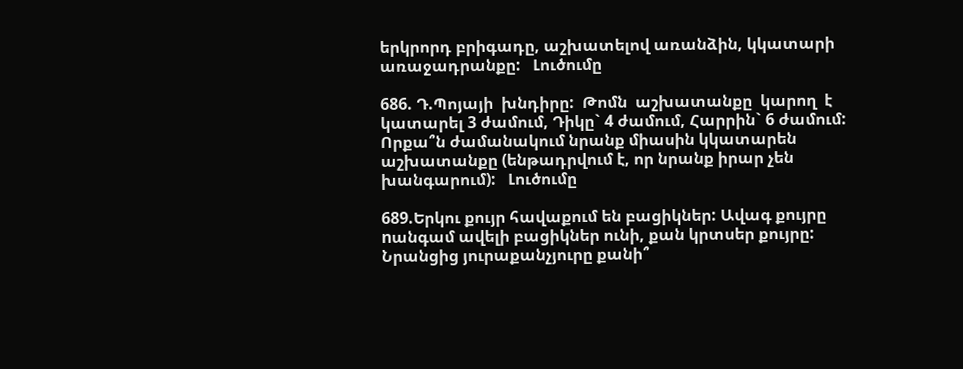երկրորդ բրիգադը, աշխատելով առանձին, կկատարի առաջադրանքը:   Լուծումը

686. Դ.Պոյայի  խնդիրը:  Թոմն  աշխատանքը  կարող  է  կատարել 3 ժամում, Դիկը` 4 ժամում, Հարրին` 6 ժամում: Որքա՞ն ժամանակում նրանք միասին կկատարեն աշխատանքը (ենթադրվում է, որ նրանք իրար չեն խանգարում):   Լուծումը

689.Երկու քույր հավաքում են բացիկներ: Ավագ քույրը nանգամ ավելի բացիկներ ունի, քան կրտսեր քույրը: Նրանցից յուրաքանչյուրը քանի՞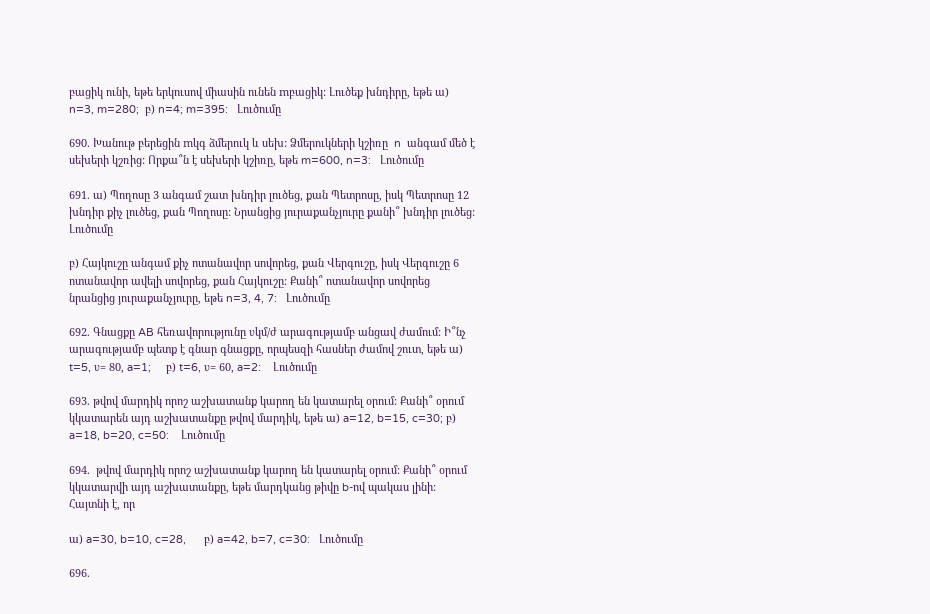բացիկ ունի, եթե երկուսով միասին ունեն mբացիկ: Լուծեք խնդիրը, եթե ա) n=3, m=280;  բ) n=4; m=395:   Լուծումը

690. Խանութ բերեցին mկգ ձմերուկ և սեխ: Ձմերուկների կշիռը  n  անգամ մեծ է սեխերի կշռից: Որքա՞ն է սեխերի կշիռը, եթե m=600, n=3:   Լուծումը

691. ա) Պողոսը 3 անգամ շատ խնդիր լուծեց, քան Պետրոսը, իսկ Պետրոսը 12 խնդիր քիչ լուծեց, քան Պողոսը: Նրանցից յուրաքանչյուրը քանի՞ խնդիր լուծեց:   Լուծումը

բ) Հայկուշը անգամ քիչ ոտանավոր սովորեց, քան Վերգուշը, իսկ Վերգուշը 6 ոտանավոր ավելի սովորեց, քան Հայկուշը: Քանի՞ ոտանավոր սովորեց նրանցից յուրաքանչյուրը, եթե n=3, 4, 7:   Լուծումը

692. Գնացքը AB հեռավորությունը υկմ/ժ արագությամբ անցավ ժամում: Ի՞նչ արագությամբ պետք է գնար գնացքը, որպեսզի հասներ ժամով շուտ, եթե ա) t=5, υ= 80, a=1;     բ) t=6, υ= 60, a=2:    Լուծումը

693. թվով մարդիկ որոշ աշխատանք կարող են կատարել օրում: Քանի՞ օրում կկատարեն այդ աշխատանքը թվով մարդիկ, եթե ա) a=12, b=15, c=30; բ) a=18, b=20, c=50:    Լուծումը

694.  թվով մարդիկ որոշ աշխատանք կարող են կատարել օրում: Քանի՞ օրում կկատարվի այդ աշխատանքը, եթե մարդկանց թիվը b-ով պակաս լինի: Հայտնի է, որ

ա) a=30, b=10, c=28,      բ) a=42, b=7, c=30:   Լուծումը

696.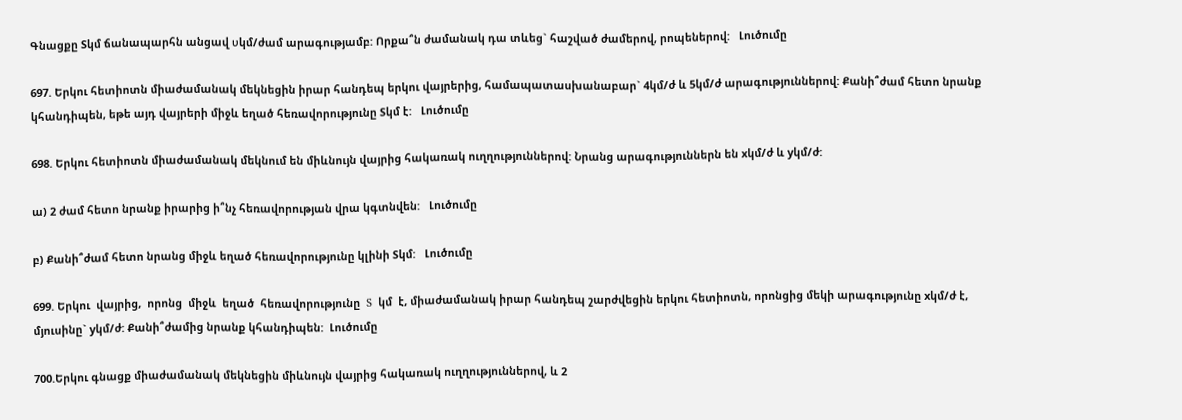Գնացքը Sկմ ճանապարհն անցավ υկմ/ժամ արագությամբ: Որքա՞ն ժամանակ դա տևեց` հաշված ժամերով, րոպեներով:   Լուծումը

697. Երկու հետիոտն միաժամանակ մեկնեցին իրար հանդեպ երկու վայրերից, համապատասխանաբար` 4կմ/ժ և 5կմ/ժ արագություններով: Քանի՞ժամ հետո նրանք կհանդիպեն, եթե այդ վայրերի միջև եղած հեռավորությունը Sկմ է:   Լուծումը

698. Երկու հետիոտն միաժամանակ մեկնում են միևնույն վայրից հակառակ ուղղություններով: Նրանց արագություններն են xկմ/ժ և yկմ/ժ:

ա) 2 ժամ հետո նրանք իրարից ի՞նչ հեռավորության վրա կգտնվեն:   Լուծումը

բ) Քանի՞ժամ հետո նրանց միջև եղած հեռավորությունը կլինի Sկմ:   Լուծումը

699. Երկու  վայրից,  որոնց  միջև  եղած  հեռավորությունը  S  կմ  է, միաժամանակ իրար հանդեպ շարժվեցին երկու հետիոտն, որոնցից մեկի արագությունը xկմ/ժ է, մյուսինը` yկմ/ժ: Քանի՞ժամից նրանք կհանդիպեն:  Լուծումը

700.Երկու գնացք միաժամանակ մեկնեցին միևնույն վայրից հակառակ ուղղություններով, և 2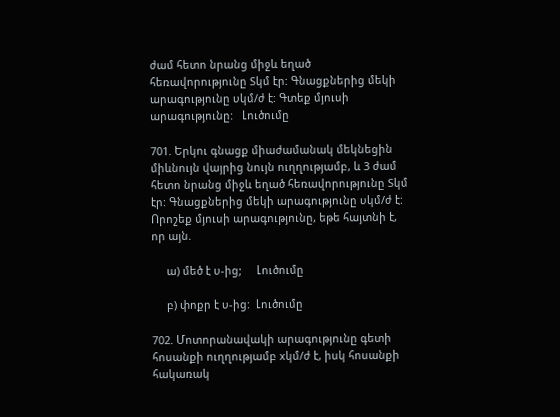ժամ հետո նրանց միջև եղած հեռավորությունը Sկմ էր: Գնացքներից մեկի արագությունը υկմ/ժ է: Գտեք մյուսի արագությունը:   Լուծումը

701. Երկու գնացք միաժամանակ մեկնեցին միևնույն վայրից նույն ուղղությամբ, և 3 ժամ հետո նրանց միջև եղած հեռավորությունը Sկմ էր: Գնացքներից մեկի արագությունը υկմ/ժ է: Որոշեք մյուսի արագությունը, եթե հայտնի է, որ այն.

     ա) մեծ է υ-ից;     Լուծումը

     բ) փոքր է υ-ից:  Լուծումը

702. Մոտորանավակի արագությունը գետի հոսանքի ուղղությամբ xկմ/ժ է, իսկ հոսանքի հակառակ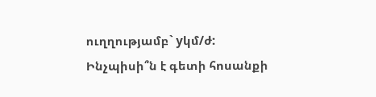ուղղությամբ` yկմ/ժ: Ինչպիսի՞ն է գետի հոսանքի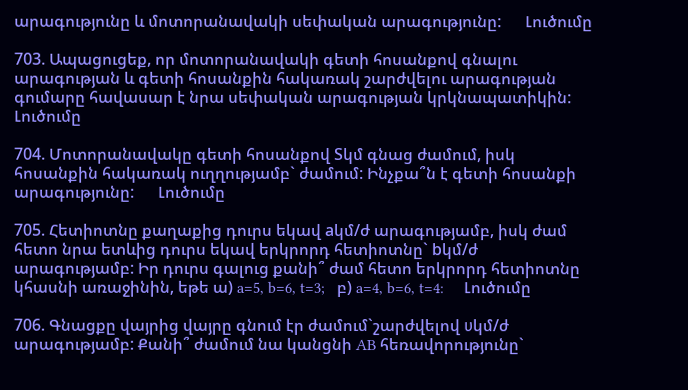արագությունը և մոտորանավակի սեփական արագությունը:      Լուծումը

703. Ապացուցեք, որ մոտորանավակի գետի հոսանքով գնալու արագության և գետի հոսանքին հակառակ շարժվելու արագության գումարը հավասար է նրա սեփական արագության կրկնապատիկին:     Լուծումը

704. Մոտորանավակը գետի հոսանքով Sկմ գնաց ժամում, իսկ հոսանքին հակառակ ուղղությամբ` ժամում: Ինչքա՞ն է գետի հոսանքի արագությունը:      Լուծումը

705. Հետիոտնը քաղաքից դուրս եկավ aկմ/ժ արագությամբ, իսկ ժամ հետո նրա ետևից դուրս եկավ երկրորդ հետիոտնը` bկմ/ժ արագությամբ: Իր դուրս գալուց քանի՞ ժամ հետո երկրորդ հետիոտնը կհասնի առաջինին, եթե ա) a=5, b=6, t=3;   բ) a=4, b=6, t=4:     Լուծումը

706. Գնացքը վայրից վայրը գնում էր ժամում`շարժվելով υկմ/ժ արագությամբ: Քանի՞ ժամում նա կանցնի AB հեռավորությունը`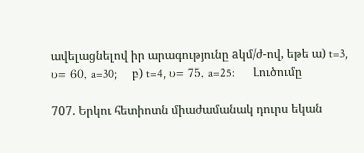ավելացնելով իր արագությունը aկմ/ժ-ով, եթե ա) t=3, υ= 60, a=30;     բ) t=4, υ= 75, a=25:      Լուծումը

707. Երկու հետիոտն միաժամանակ դուրս եկան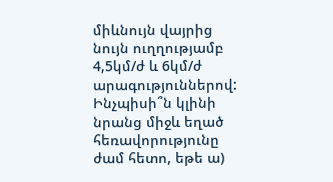միևնույն վայրից նույն ուղղությամբ 4,5կմ/ժ և 6կմ/ժ արագություններով: Ինչպիսի՞ն կլինի նրանց միջև եղած հեռավորությունը ժամ հետո, եթե ա)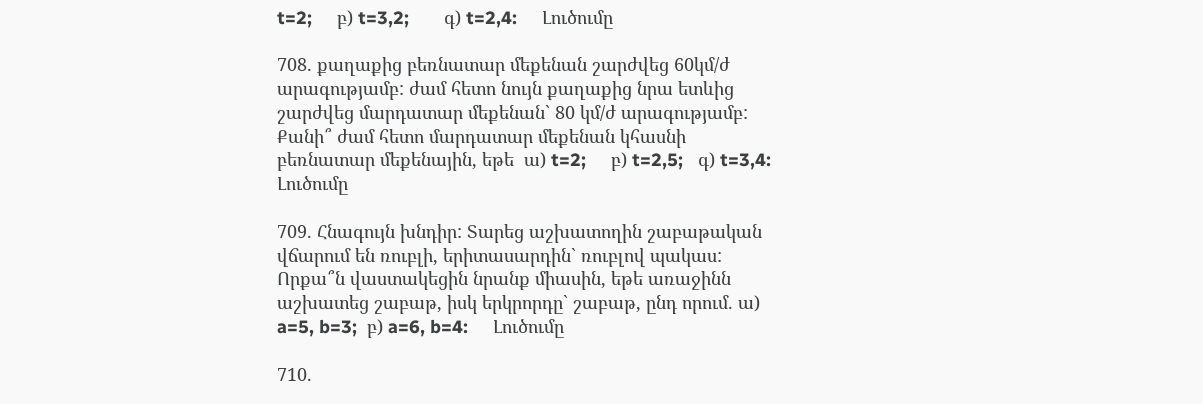t=2;     բ) t=3,2;       գ) t=2,4:     Լուծումը

708. քաղաքից բեռնատար մեքենան շարժվեց 60կմ/ժ արագությամբ: ժամ հետո նույն քաղաքից նրա ետևից շարժվեց մարդատար մեքենան` 80 կմ/ժ արագությամբ: Քանի՞ ժամ հետո մարդատար մեքենան կհասնի բեռնատար մեքենային, եթե  ա) t=2;     բ) t=2,5;   գ) t=3,4:     Լուծումը

709. Հնագույն խնդիր: Տարեց աշխատողին շաբաթական վճարում են ռուբլի, երիտասարդին` ռուբլով պակաս: Որքա՞ն վաստակեցին նրանք միասին, եթե առաջինն աշխատեց շաբաթ, իսկ երկրորդը` շաբաթ, ընդ որում. ա) a=5, b=3;  բ) a=6, b=4:     Լուծումը

710.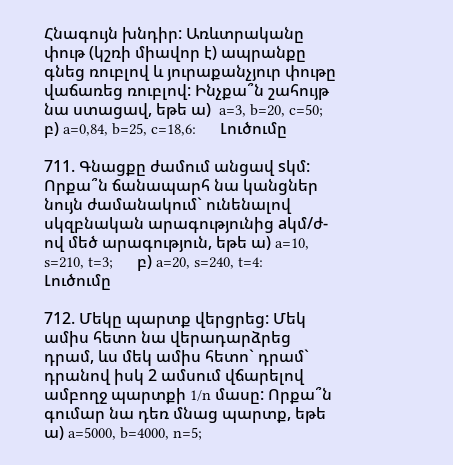Հնագույն խնդիր: Առևտրականը փութ (կշռի միավոր է) ապրանքը գնեց ռուբլով և յուրաքանչյուր փութը վաճառեց ռուբլով: Ինչքա՞ն շահույթ նա ստացավ, եթե ա)  a=3, b=20, c=50;     բ) a=0,84, b=25, c=18,6:      Լուծումը

711. Գնացքը ժամում անցավ sկմ: Որքա՞ն ճանապարհ նա կանցներ նույն ժամանակում` ունենալով սկզբնական արագությունից aկմ/ժ-ով մեծ արագություն, եթե ա) a=10, s=210, t=3;      բ) a=20, s=240, t=4:     Լուծումը

712. Մեկը պարտք վերցրեց: Մեկ ամիս հետո նա վերադարձրեց դրամ, ևս մեկ ամիս հետո` դրամ` դրանով իսկ 2 ամսում վճարելով ամբողջ պարտքի 1/n մասը: Որքա՞ն գումար նա դեռ մնաց պարտք, եթե ա) a=5000, b=4000, n=5;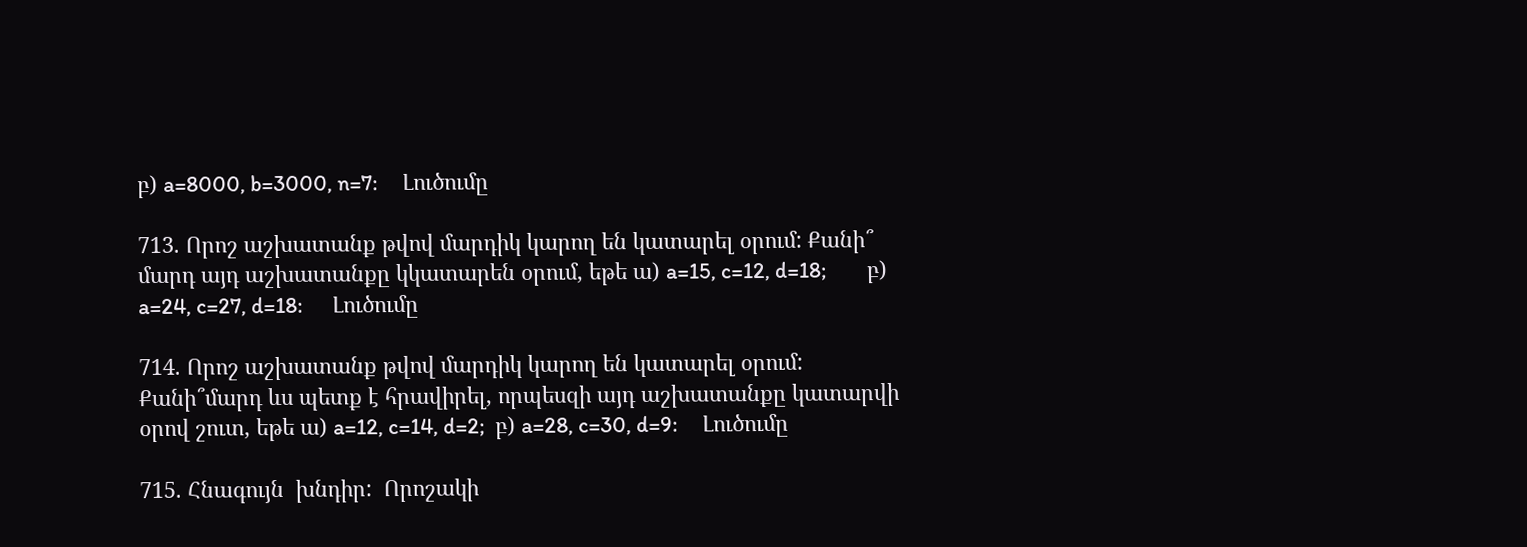բ) a=8000, b=3000, n=7:     Լուծումը

713. Որոշ աշխատանք թվով մարդիկ կարող են կատարել օրում: Քանի՞ մարդ այդ աշխատանքը կկատարեն օրում, եթե ա) a=15, c=12, d=18;        բ) a=24, c=27, d=18:      Լուծումը

714. Որոշ աշխատանք թվով մարդիկ կարող են կատարել օրում: Քանի՞մարդ ևս պետք է հրավիրել, որպեսզի այդ աշխատանքը կատարվի օրով շուտ, եթե ա) a=12, c=14, d=2;  բ) a=28, c=30, d=9:     Լուծումը

715. Հնագույն  խնդիր:  Որոշակի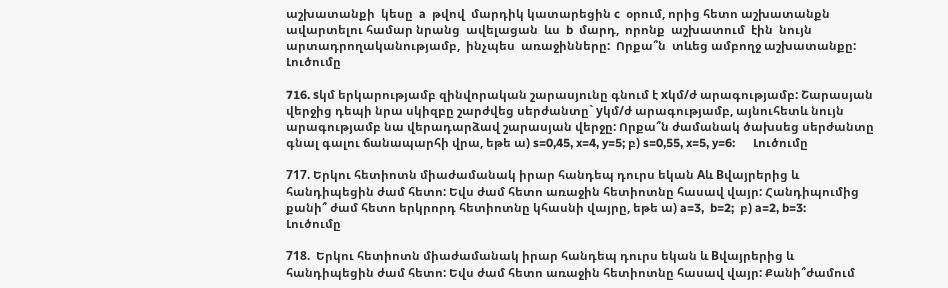աշխատանքի  կեսը  a  թվով  մարդիկ կատարեցին c  օրում, որից հետո աշխատանքն ավարտելու համար նրանց  ավելացան  ևս  b  մարդ,  որոնք  աշխատում  էին  նույն արտադրողականությամբ,  ինչպես  առաջինները:  Որքա՞ն  տևեց ամբողջ աշխատանքը:      Լուծումը

716. sկմ երկարությամբ զինվորական շարասյունը գնում է xկմ/ժ արագությամբ: Շարասյան վերջից դեպի նրա սկիզբը շարժվեց սերժանտը` yկմ/ժ արագությամբ, այնուհետև նույն արագությամբ նա վերադարձավ շարասյան վերջը: Որքա՞ն ժամանակ ծախսեց սերժանտը գնալ գալու ճանապարհի վրա, եթե ա) s=0,45, x=4, y=5; բ) s=0,55, x=5, y=6:      Լուծումը

717. Երկու հետիոտն միաժամանակ իրար հանդեպ դուրս եկան Aև Bվայրերից և հանդիպեցին ժամ հետո: Եվս ժամ հետո առաջին հետիոտնը հասավ վայր: Հանդիպումից քանի՞ ժամ հետո երկրորդ հետիոտնը կհասնի վայրը, եթե ա) a=3,  b=2;  բ) a=2, b=3:     Լուծումը

718.  Երկու հետիոտն միաժամանակ իրար հանդեպ դուրս եկան և Bվայրերից և հանդիպեցին ժամ հետո: Եվս ժամ հետո առաջին հետիոտնը հասավ վայր: Քանի՞ժամում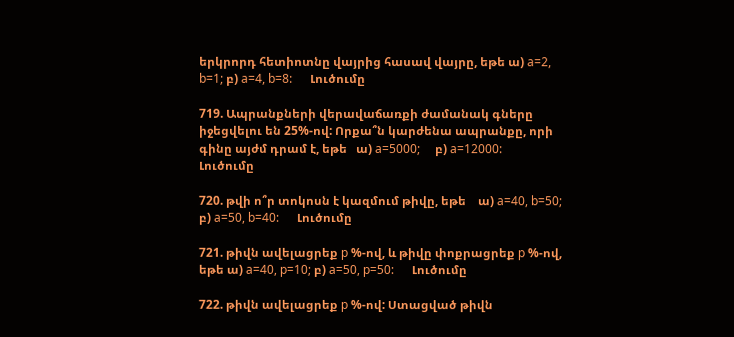երկրորդ հետիոտնը վայրից հասավ վայրը, եթե ա) a=2, b=1; բ) a=4, b=8:      Լուծումը

719. Ապրանքների վերավաճառքի ժամանակ գները իջեցվելու են 25%-ով: Որքա՞ն կարժենա ապրանքը, որի գինը այժմ դրամ է, եթե   ա) a=5000;     բ) a=12000:      Լուծումը

720. թվի ո՞ր տոկոսն է կազմում թիվը, եթե    ա) a=40, b=50;      բ) a=50, b=40:      Լուծումը

721. թիվն ավելացրեք p %-ով, և թիվը փոքրացրեք p %-ով, եթե ա) a=40, p=10; բ) a=50, p=50:      Լուծումը

722. թիվն ավելացրեք p %-ով: Ստացված թիվն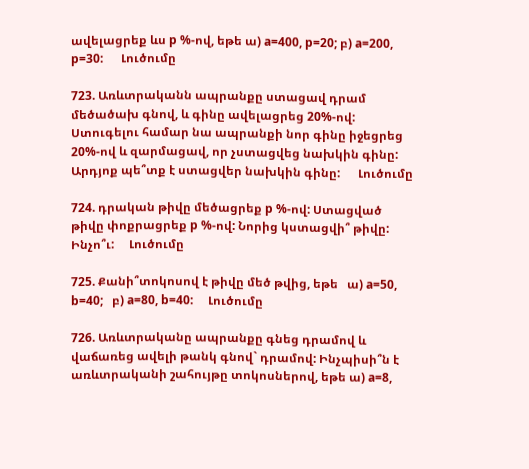ավելացրեք ևս p %-ով, եթե ա) a=400, p=20; բ) a=200, p=30:      Լուծումը

723. Առևտրականն ապրանքը ստացավ դրամ մեծածախ գնով, և գինը ավելացրեց 20%-ով: Ստուգելու համար նա ապրանքի նոր գինը իջեցրեց 20%-ով և զարմացավ, որ չստացվեց նախկին գինը: Արդյոք պե՞տք է ստացվեր նախկին գինը:      Լուծումը

724. դրական թիվը մեծացրեք p %-ով: Ստացված թիվը փոքրացրեք p %-ով: Նորից կստացվի՞ թիվը: Ինչո՞ւ:     Լուծումը

725. Քանի՞տոկոսով է թիվը մեծ թվից, եթե   ա) a=50, b=40;   բ) a=80, b=40:     Լուծումը

726. Առևտրականը ապրանքը գնեց դրամով և վաճառեց ավելի թանկ գնով` դրամով: Ինչպիսի՞ն է առևտրականի շահույթը տոկոսներով, եթե ա) a=8,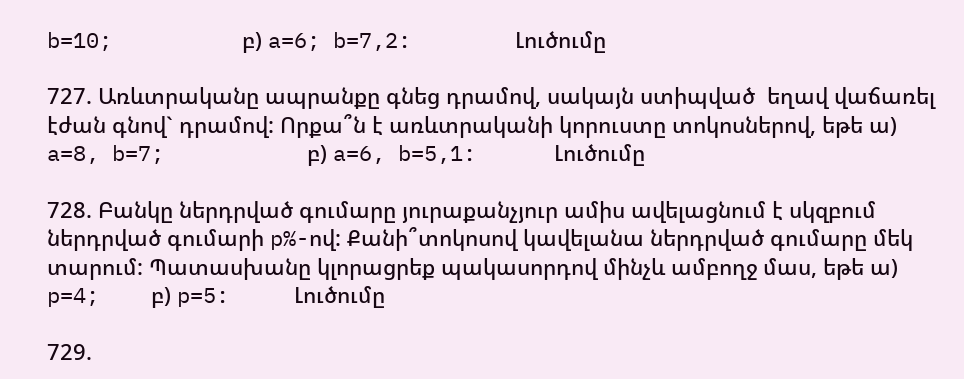b=10;          բ) a=6; b=7,2:        Լուծումը

727. Առևտրականը ապրանքը գնեց դրամով, սակայն ստիպված  եղավ վաճառել էժան գնով` դրամով: Որքա՞ն է առևտրականի կորուստը տոկոսներով, եթե ա) a=8, b=7;           բ) a=6, b=5,1:      Լուծումը

728. Բանկը ներդրված գումարը յուրաքանչյուր ամիս ավելացնում է սկզբում ներդրված գումարի p%-ով: Քանի՞տոկոսով կավելանա ներդրված գումարը մեկ տարում: Պատասխանը կլորացրեք պակասորդով մինչև ամբողջ մաս, եթե ա) p=4;    բ) p=5:     Լուծումը

729.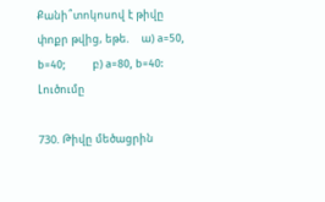Քանի՞տոկոսով է թիվը փոքր թվից, եթե.    ա) a=50, b=40;         բ) a=80, b=40:     Լուծումը

730. Թիվը մեծացրին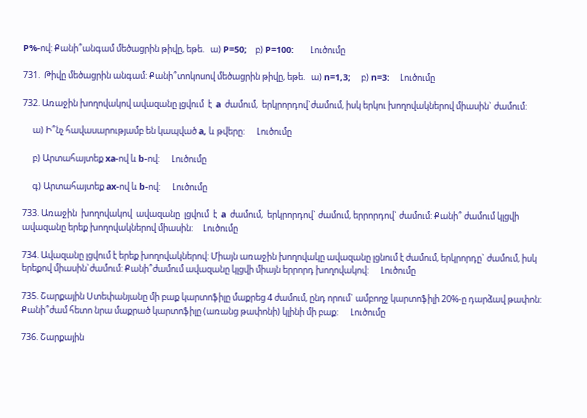P%-ով: Քանի՞անգամ մեծացրին թիվը, եթե.   ա) P=50;    բ) P=100:        Լուծումը

731.  Թիվը մեծացրին անգամ: Քանի՞տոկոսով մեծացրին թիվը, եթե.   ա) n=1,3;     բ) n=3:     Լուծումը

732. Առաջին խողովակով ավազանը լցվում  է  a  ժամում,  երկրորդով`ժամում, իսկ երկու խողովակներով միասին` ժամում:

     ա) Ի՞նչ հավասարությամբ են կապված a, և թվերը:      Լուծումը

     բ) Արտահայտեք xa-ով և b-ով:      Լուծումը

     գ) Արտահայտեք ax-ով և b-ով:      Լուծումը

733. Առաջին  խողովակով  ավազանը  լցվում  է  a  ժամում,  երկրորդով` ժամում, երրորդով` ժամում: Քանի՞ ժամում կլցվի ավազանը երեք խողովակներով միասին:     Լուծումը

734. Ավազանը լցվում է երեք խողովակներով: Միայն առաջին խողովակը ավազանը լցնում է ժամում, երկրորդը` ժամում, իսկ երեքով միասին`ժամում: Քանի՞ժամում ավազանը կլցվի միայն երրորդ խողովակով:      Լուծումը

735. Շարքային Ստեփանյանը մի բաք կարտոֆիլը մաքրեց 4 ժամում, ընդ որում` ամբողջ կարտոֆիլի 20%-ը դարձավ թափոն: Քանի՞ժամ հետո նրա մաքրած կարտոֆիլը (առանց թափոնի) կլինի մի բաք:      Լուծումը

736. Շարքային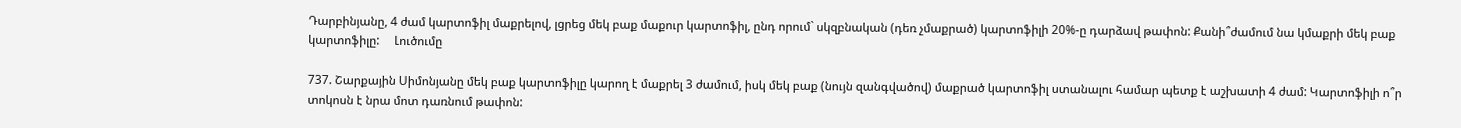Դարբինյանը, 4 ժամ կարտոֆիլ մաքրելով, լցրեց մեկ բաք մաքուր կարտոֆիլ, ընդ որում` սկզբնական (դեռ չմաքրած) կարտոֆիլի 20%-ը դարձավ թափոն: Քանի՞ժամում նա կմաքրի մեկ բաք կարտոֆիլը:     Լուծումը

737. Շարքային Սիմոնյանը մեկ բաք կարտոֆիլը կարող է մաքրել 3 ժամում, իսկ մեկ բաք (նույն զանգվածով) մաքրած կարտոֆիլ ստանալու համար պետք է աշխատի 4 ժամ: Կարտոֆիլի ո՞ր տոկոսն է նրա մոտ դառնում թափոն: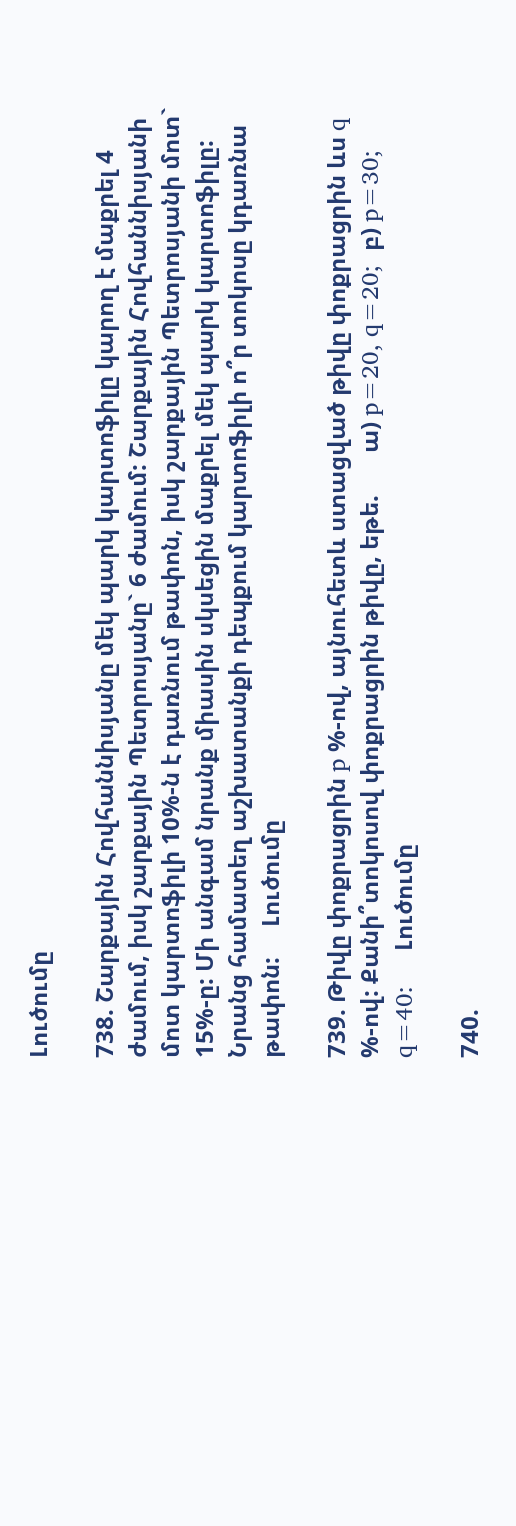Լուծումը

738. Շարքային Հովհաննիսյանը մեկ պարկ կարտոֆիլը կարող է մաքրել 4 ժամում, իսկ շարքային Պետրոսյանը` 6 ժամում: Շարքային Հովհաննիսյանի մոտ կարտոֆիլի 10%-ն է դառնում թափոն, իսկ շարքային Պետրոսյանի մոտ` 15%-ը: Մի անգամ նրանք միասին սկսեցին մաքրել մեկ պարկ կարտոֆիլը: Նրանց համատեղ աշխատանքի դեպքում կարտոֆիլի ո՞ր տոկոսը կդառնա թափոն:     Լուծումը

739. Թիվը փոքրացրին p %-ով, այնուհետև ստացված թիվը փոքրացրին ևս q %-ով: Քանի՞տոկոսով փոքրացրին թիվը, եթե.       ա) p=20, q=20;  բ) p=30; q=40:     Լուծումը

740.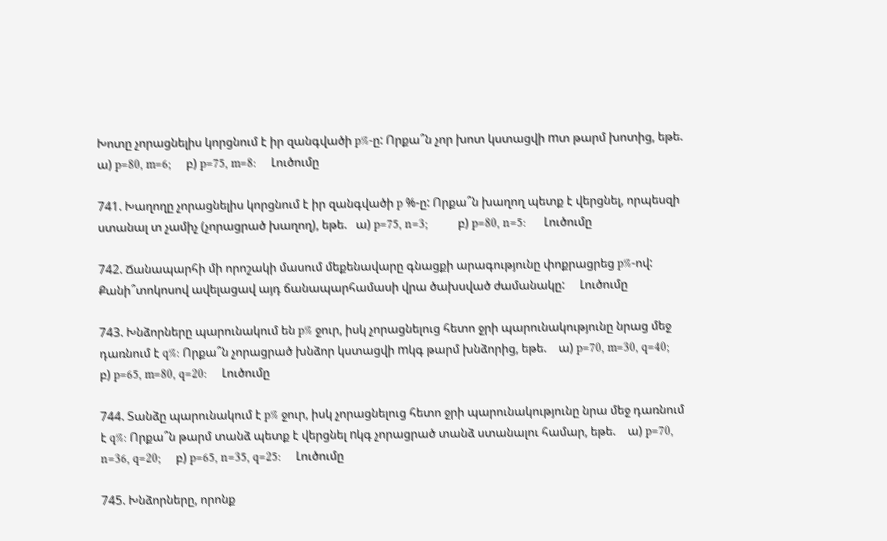Խոտը չորացնելիս կորցնում է իր զանգվածի p%-ը: Որքա՞ն չոր խոտ կստացվի mտ թարմ խոտից, եթե.    ա) p=80, m=6;     բ) p=75, m=8:     Լուծումը

741. Խաղողը չորացնելիս կորցնում է իր զանգվածի p %-ը: Որքա՞ն խաղող պետք է վերցնել, որպեսզի ստանալ տ չամիչ (չորացրած խաղող), եթե.   ա) p=75, n=3;          բ) p=80, n=5:      Լուծումը

742. Ճանապարհի մի որոշակի մասում մեքենավարը գնացքի արագությունը փոքրացրեց p%-ով: Քանի՞տոկոսով ավելացավ այդ ճանապարհամասի վրա ծախսված ժամանակը:     Լուծումը

743. Խնձորները պարունակում են p% ջուր, իսկ չորացնելուց հետո ջրի պարունակությունը նրաց մեջ դառնում է q%: Որքա՞ն չորացրած խնձոր կստացվի mկգ թարմ խնձորից, եթե.    ա) p=70, m=30, q=40;        բ) p=65, m=80, q=20:     Լուծումը

744. Տանձը պարունակում է p% ջուր, իսկ չորացնելուց հետո ջրի պարունակությունը նրա մեջ դառնում է q%: Որքա՞ն թարմ տանձ պետք է վերցնել nկգ չորացրած տանձ ստանալու համար, եթե.    ա) p=70, n=36, q=20;     բ) p=65, n=35, q=25:     Լուծումը

745. Խնձորները, որոնք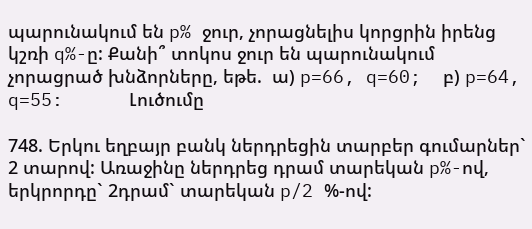պարունակում են p% ջուր, չորացնելիս կորցրին իրենց կշռի q%-ը: Քանի՞ տոկոս ջուր են պարունակում չորացրած խնձորները, եթե.  ա) p=66, q=60;  բ) p=64, q=55:      Լուծումը

748. Երկու եղբայր բանկ ներդրեցին տարբեր գումարներ` 2 տարով: Առաջինը ներդրեց դրամ տարեկան p%-ով, երկրորդը` 2դրամ` տարեկան p/2 %-ով: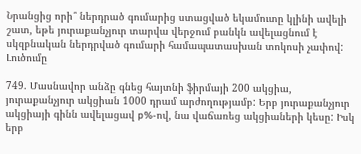Նրանցից որի՞ ներդրած գումարից ստացված եկամուտը կլինի ավելի շատ, եթե յուրաքանչյուր տարվա վերջում բանկն ավելացնում է սկզբնական ներդրված գումարի համապատասխան տոկոսի չափով:     Լուծումը

749. Մասնավոր անձը գնեց հայտնի ֆիրմայի 200 ակցիա, յուրաքանչյուր ակցիան 1000 դրամ արժողությամբ: Երբ յուրաքանչյուր ակցիայի գինն ավելացավ p%-ով, նա վաճառեց ակցիաների կեսը: Իսկ երբ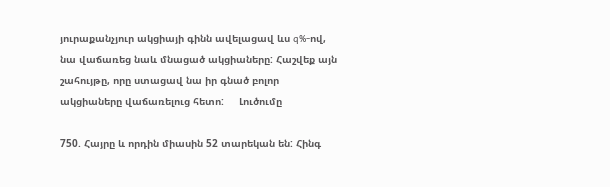յուրաքանչյուր ակցիայի գինն ավելացավ ևս q%-ով, նա վաճառեց նաև մնացած ակցիաները: Հաշվեք այն շահույթը, որը ստացավ նա իր գնած բոլոր ակցիաները վաճառելուց հետո:     Լուծումը

750. Հայրը և որդին միասին 52 տարեկան են: Հինգ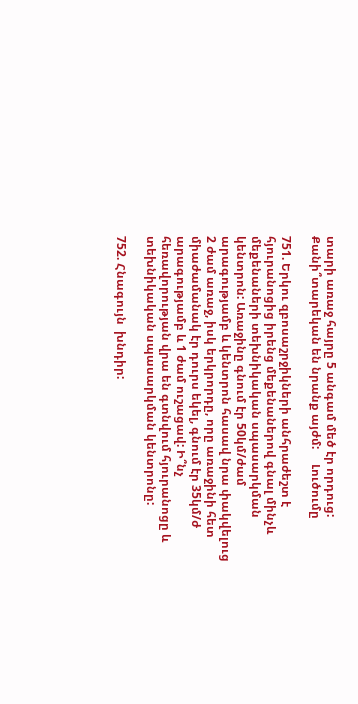տարի առաջ հայրը 5 անգամ մեծ էր որդուց: Քանի՞տարեկան են նրանք այժմ:     Լուծումը

751. Երկու զբոսաշրջիկների անհրաժեշտ է հյուրանոցից իրենց մեքենաներով գնալ մինչև մեքենաների տեխնիկական սպասարկման կենտրոն: Առաջինը գնում էր 50կմ/ժամ արագությամբ և կենտրոն հասավ նրա փակվելուց 2 ժամ առաջ, իսկ երկրորդը, որը առաջինի հետ միաժամանակ էր դուրս եկել, գնում էր 35կմ/ժ արագությամբ և 1 ժամ ուշացավ: Ի՞նչ հեռավորության վրա են գտնվում հյուրանոցը և տեխնիկական սպասարկման կենտրոնը:

752. Հնագույն  խնդիր: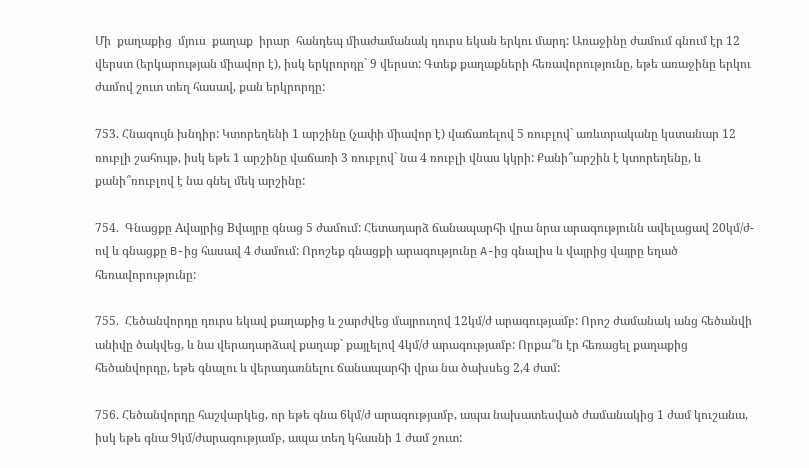Մի  քաղաքից  մյուս  քաղաք  իրար  հանդեպ միաժամանակ դուրս եկան երկու մարդ: Առաջինը ժամում գնում էր 12 վերստ (երկարության միավոր է), իսկ երկրորդը` 9 վերստ: Գտեք քաղաքների հեռավորությունը, եթե առաջինը երկու ժամով շուտ տեղ հասավ, քան երկրորդը:

753. Հնագույն խնդիր: Կտորեղենի 1 արշինը (չափի միավոր է) վաճառելով 5 ռուբլով` առևտրականը կստանար 12 ռուբլի շահույթ, իսկ եթե 1 արշինը վաճառի 3 ռուբլով` նա 4 ռուբլի վնաս կկրի: Քանի՞արշին է կտորեղենը, և քանի՞ռուբլով է նա գնել մեկ արշինը:

754.  Գնացքը Aվայրից Bվայրը գնաց 5 ժամում: Հետադարձ ճանապարհի վրա նրա արագությունն ավելացավ 20կմ/ժ-ով և գնացքը B-ից հասավ 4 ժամում: Որոշեք գնացքի արագությունը A-ից գնալիս և վայրից վայրը եղած հեռավորությունը:

755.  Հեծանվորդը դուրս եկավ քաղաքից և շարժվեց մայրուղով 12կմ/ժ արագությամբ: Որոշ ժամանակ անց հեծանվի անիվը ծակվեց, և նա վերադարձավ քաղաք` քայլելով 4կմ/ժ արագությամբ: Որքա՞ն էր հեռացել քաղաքից հեծանվորդը, եթե գնալու և վերադառնելու ճանապարհի վրա նա ծախսեց 2,4 ժամ:

756. Հեծանվորդը հաշվարկեց, որ եթե գնա 6կմ/ժ արագությամբ, ապա նախատեսված ժամանակից 1 ժամ կուշանա, իսկ եթե գնա 9կմ/ժարագությամբ, ապա տեղ կհասնի 1 ժամ շուտ: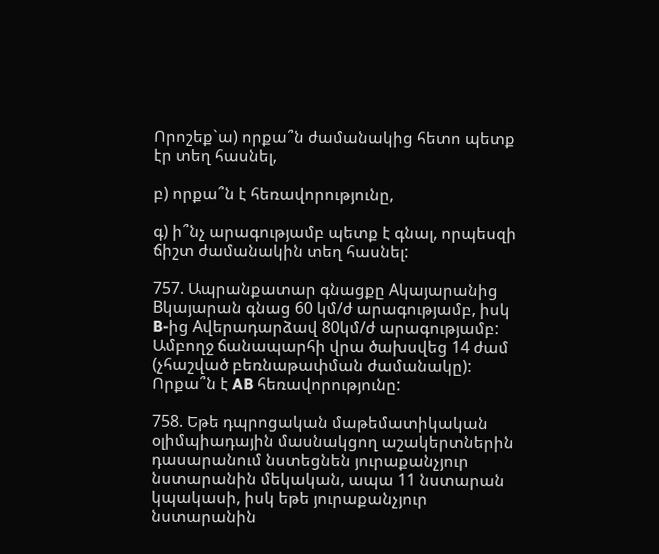Որոշեք`ա) որքա՞ն ժամանակից հետո պետք էր տեղ հասնել,

բ) որքա՞ն է հեռավորությունը,

գ) ի՞նչ արագությամբ պետք է գնալ, որպեսզի ճիշտ ժամանակին տեղ հասնել:

757. Ապրանքատար գնացքը Aկայարանից Bկայարան գնաց 60 կմ/ժ արագությամբ, իսկ B-ից Aվերադարձավ 80կմ/ժ արագությամբ: Ամբողջ ճանապարհի վրա ծախսվեց 14 ժամ (չհաշված բեռնաթափման ժամանակը): Որքա՞ն է AB հեռավորությունը:

758. Եթե դպրոցական մաթեմատիկական օլիմպիադային մասնակցող աշակերտներին դասարանում նստեցնեն յուրաքանչյուր նստարանին մեկական, ապա 11 նստարան կպակասի, իսկ եթե յուրաքանչյուր  նստարանին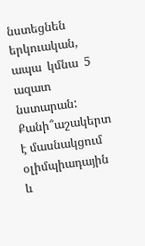նստեցնեն  երկուական,  ապա  կմնա  5  ազատ նստարան: Քանի՞աշակերտ է մասնակցում օլիմպիադային և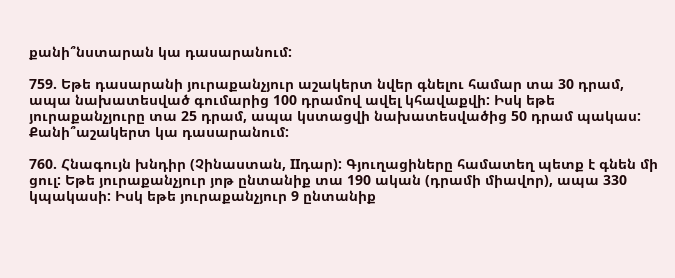քանի՞նստարան կա դասարանում:

759. Եթե դասարանի յուրաքանչյուր աշակերտ նվեր գնելու համար տա 30 դրամ, ապա նախատեսված գումարից 100 դրամով ավել կհավաքվի: Իսկ եթե յուրաքանչյուրը տա 25 դրամ, ապա կստացվի նախատեսվածից 50 դրամ պակաս: Քանի՞աշակերտ կա դասարանում:

760. Հնագույն խնդիր (Չինաստան, IIդար): Գյուղացիները համատեղ պետք է գնեն մի ցուլ: Եթե յուրաքանչյուր յոթ ընտանիք տա 190 ական (դրամի միավոր), ապա 330 կպակասի: Իսկ եթե յուրաքանչյուր 9 ընտանիք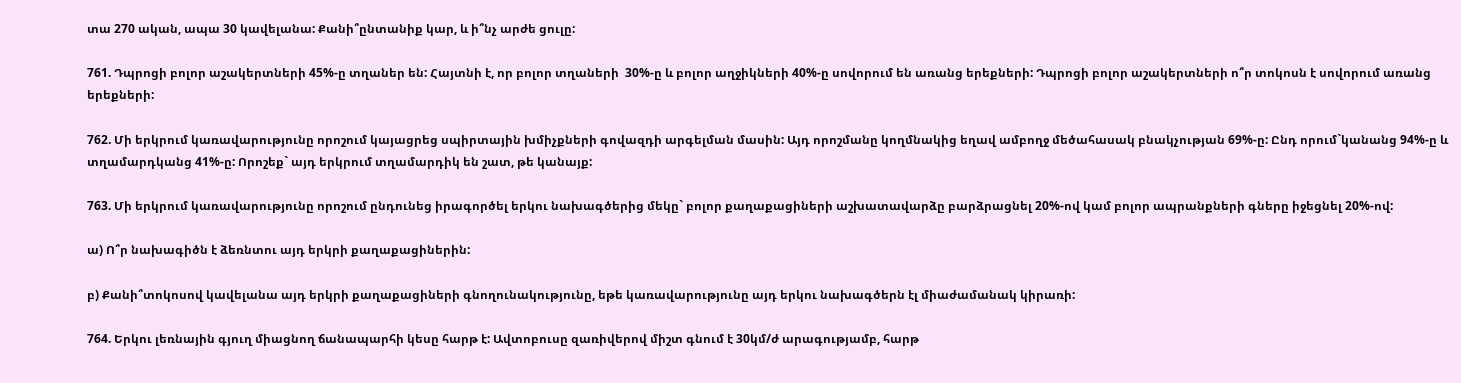տա 270 ական, ապա 30 կավելանա: Քանի՞ընտանիք կար, և ի՞նչ արժե ցուլը:

761. Դպրոցի բոլոր աշակերտների 45%-ը տղաներ են: Հայտնի է, որ բոլոր տղաների  30%-ը և բոլոր աղջիկների 40%-ը սովորում են առանց երեքների: Դպրոցի բոլոր աշակերտների ո՞ր տոկոսն է սովորում առանց երեքների:

762. Մի երկրում կառավարությունը որոշում կայացրեց սպիրտային խմիչքների գովազդի արգելման մասին: Այդ որոշմանը կողմնակից եղավ ամբողջ մեծահասակ բնակչության 69%-ը: Ընդ որում`կանանց 94%-ը և տղամարդկանց 41%-ը: Որոշեք` այդ երկրում տղամարդիկ են շատ, թե կանայք:

763. Մի երկրում կառավարությունը որոշում ընդունեց իրագործել երկու նախագծերից մեկը` բոլոր քաղաքացիների աշխատավարձը բարձրացնել 20%-ով կամ բոլոր ապրանքների գները իջեցնել 20%-ով:

ա) Ո՞ր նախագիծն է ձեռնտու այդ երկրի քաղաքացիներին:

բ) Քանի՞տոկոսով կավելանա այդ երկրի քաղաքացիների գնողունակությունը, եթե կառավարությունը այդ երկու նախագծերն էլ միաժամանակ կիրառի:

764. Երկու լեռնային գյուղ միացնող ճանապարհի կեսը հարթ է: Ավտոբուսը զառիվերով միշտ գնում է 30կմ/ժ արագությամբ, հարթ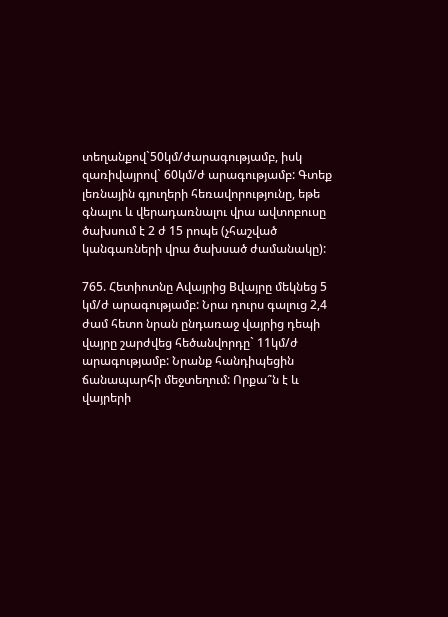տեղանքով`50կմ/ժարագությամբ, իսկ զառիվայրով` 60կմ/ժ արագությամբ: Գտեք լեռնային գյուղերի հեռավորությունը, եթե գնալու և վերադառնալու վրա ավտոբուսը ծախսում է 2 ժ 15 րոպե (չհաշված կանգառների վրա ծախսած ժամանակը):

765. Հետիոտնը Aվայրից Bվայրը մեկնեց 5 կմ/ժ արագությամբ: Նրա դուրս գալուց 2,4 ժամ հետո նրան ընդառաջ վայրից դեպի վայրը շարժվեց հեծանվորդը` 11կմ/ժ արագությամբ: Նրանք հանդիպեցին ճանապարհի մեջտեղում: Որքա՞ն է և վայրերի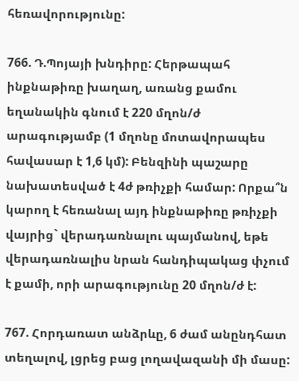հեռավորությունը:

766. Դ.Պոյայի խնդիրը: Հերթապահ ինքնաթիռը խաղաղ, առանց քամու եղանակին գնում է 220 մղոն/ժ արագությամբ (1 մղոնը մոտավորապես հավասար է 1,6 կմ): Բենզինի պաշարը նախատեսված է 4ժ թռիչքի համար: Որքա՞ն կարող է հեռանալ այդ ինքնաթիռը թռիչքի վայրից` վերադառնալու պայմանով, եթե վերադառնալիս նրան հանդիպակաց փչում է քամի, որի արագությունը 20 մղոն/ժ է:

767. Հորդառատ անձրևը, 6 ժամ անընդհատ տեղալով, լցրեց բաց լողավազանի մի մասը: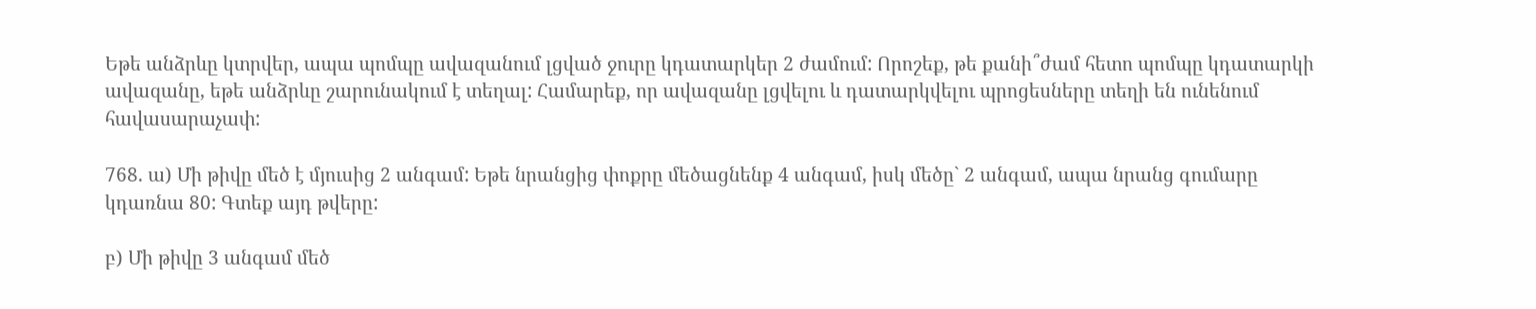Եթե անձրևը կտրվեր, ապա պոմպը ավազանում լցված ջուրը կդատարկեր 2 ժամում: Որոշեք, թե քանի՞ժամ հետո պոմպը կդատարկի ավազանը, եթե անձրևը շարունակում է տեղալ: Համարեք, որ ավազանը լցվելու և դատարկվելու պրոցեսները տեղի են ունենում հավասարաչափ:

768. ա) Մի թիվը մեծ է մյուսից 2 անգամ: Եթե նրանցից փոքրը մեծացնենք 4 անգամ, իսկ մեծը` 2 անգամ, ապա նրանց գումարը կդառնա 80: Գտեք այդ թվերը:

բ) Մի թիվը 3 անգամ մեծ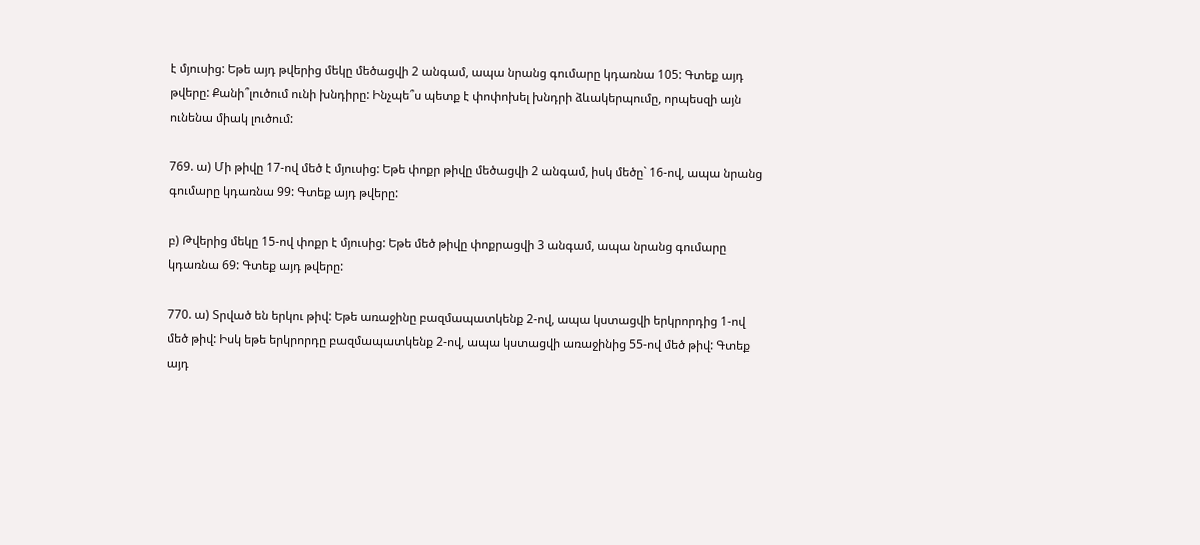է մյուսից: Եթե այդ թվերից մեկը մեծացվի 2 անգամ, ապա նրանց գումարը կդառնա 105: Գտեք այդ թվերը: Քանի՞լուծում ունի խնդիրը: Ինչպե՞ս պետք է փոփոխել խնդրի ձևակերպումը, որպեսզի այն ունենա միակ լուծում:

769. ա) Մի թիվը 17-ով մեծ է մյուսից: Եթե փոքր թիվը մեծացվի 2 անգամ, իսկ մեծը` 16-ով, ապա նրանց գումարը կդառնա 99: Գտեք այդ թվերը:

բ) Թվերից մեկը 15-ով փոքր է մյուսից: Եթե մեծ թիվը փոքրացվի 3 անգամ, ապա նրանց գումարը կդառնա 69: Գտեք այդ թվերը:

770. ա) Տրված են երկու թիվ: Եթե առաջինը բազմապատկենք 2-ով, ապա կստացվի երկրորդից 1-ով մեծ թիվ: Իսկ եթե երկրորդը բազմապատկենք 2-ով, ապա կստացվի առաջինից 55-ով մեծ թիվ: Գտեք այդ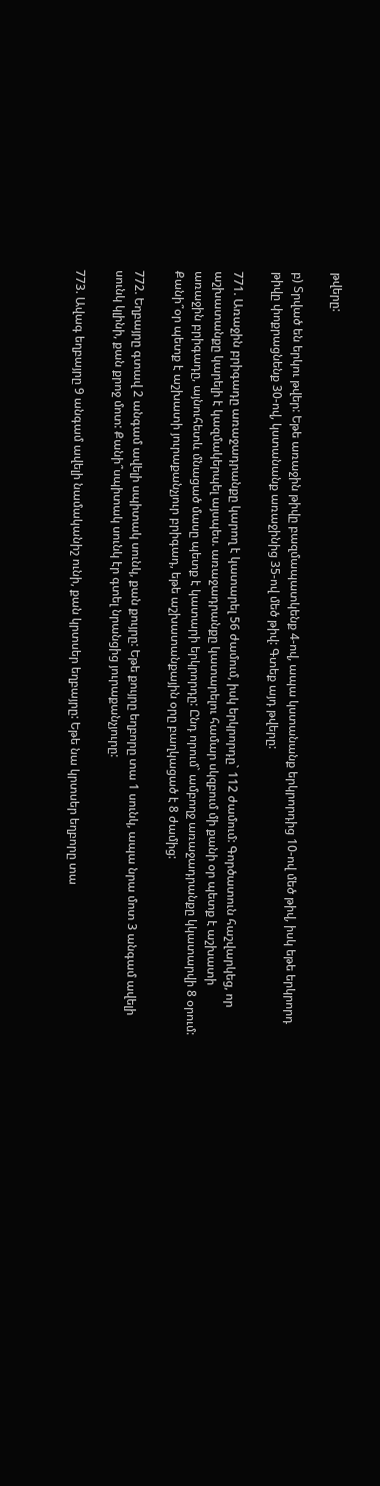թվերը:

բ) Տրված են երկու թվեր: Եթե առաջին թիվը բազմապատկենք 4-ով, ապա կստանանք երկրորդից 10-ով մեծ թիվ, իսկ եթե երկրորդ թիվը փոքրացնենք 30-ով, կստանանք առաջինից 35-ով մեծ թիվ: Գտեք այդ թվերը:

771. Առաջին բրիգադը առաջադրանքը կարող է կատարել 56 ժամում, իսկ երկրորդը` 112 ժամում: Գործատուն հաշվարկեց, որ աշխատանքը կարելի է կազմակերպել այսպես. առաջադրանքը կատարելու համար սկզբում մի քանի օր պետք է աշխատի առաջին բրիգադը, այնուհետև մնացած մասը պետք է կատարի երկրորդը: Ընդ որում` ամբողջ առաջադրանքը կկատարվի 8 օրում: Քանի՞օր պետք է աշխատի յուրաքանչյուր բրիգադ, եթե աշխատանքային օրը բաղկացած է 8 ժամից:

772. Եղբայրը գտավ 2 անգամ ավելի սպիտակ սունկ, քան քույրը: Եթե քույրը եղբորը տա 1 սունկ, ապա նրա մոտ 3 անգամ ավելի սունկ կլինի, քան քրոջ մոտ: Քանի՞սպիտակ սունկ էր գտել նրանցից յուրաքանչյուրը:

773. Ավագ եղբայրը 9 անգամ ավելի նամականիշ ունի, քան կրտսեր եղբայրը: Եթե նա կրտսեր եղբորը տա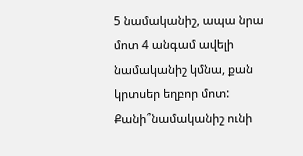5 նամականիշ, ապա նրա մոտ 4 անգամ ավելի նամականիշ կմնա, քան կրտսեր եղբոր մոտ: Քանի՞նամականիշ ունի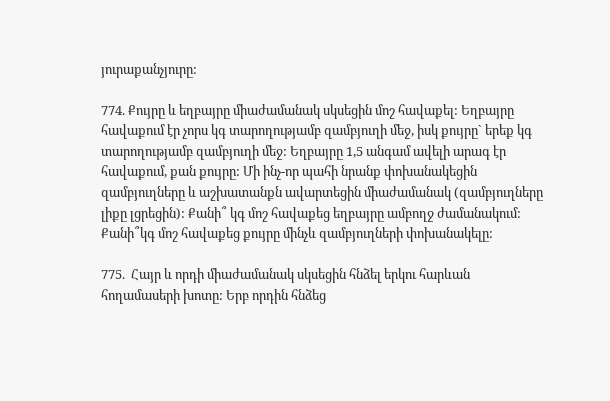յուրաքանչյուրը:

774. Քույրը և եղբայրը միաժամանակ սկսեցին մոշ հավաքել: Եղբայրը հավաքում էր չորս կգ տարողությամբ զամբյուղի մեջ, իսկ քույրը` երեք կգ տարողությամբ զամբյուղի մեջ: Եղբայրը 1,5 անգամ ավելի արագ էր հավաքում, քան քույրը: Մի ինչ-որ պահի նրանք փոխանակեցին զամբյուղները և աշխատանքն ավարտեցին միաժամանակ (զամբյուղները լիքը լցրեցին): Քանի՞ կգ մոշ հավաքեց եղբայրը ամբողջ ժամանակում: Քանի՞կգ մոշ հավաքեց քույրը մինչև զամբյուղների փոխանակելը:

775.  Հայր և որդի միաժամանակ սկսեցին հնձել երկու հարևան հողամասերի խոտը: Երբ որդին հնձեց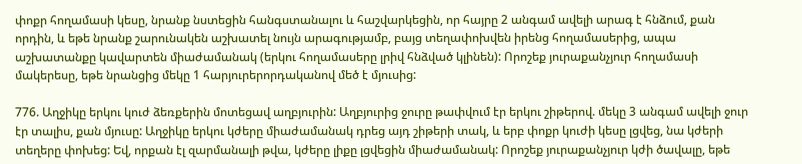փոքր հողամասի կեսը, նրանք նստեցին հանգստանալու և հաշվարկեցին, որ հայրը 2 անգամ ավելի արագ է հնձում, քան որդին, և եթե նրանք շարունակեն աշխատել նույն արագությամբ, բայց տեղափոխվեն իրենց հողամասերից, ապա աշխատանքը կավարտեն միաժամանակ (երկու հողամասերը լրիվ հնձված կլինեն): Որոշեք յուրաքանչյուր հողամասի մակերեսը, եթե նրանցից մեկը 1 հարյուրերորդականով մեծ է մյուսից:

776. Աղջիկը երկու կուժ ձեռքերին մոտեցավ աղբյուրին: Աղբյուրից ջուրը թափվում էր երկու շիթերով. մեկը 3 անգամ ավելի ջուր էր տալիս, քան մյուսը: Աղջիկը երկու կժերը միաժամանակ դրեց այդ շիթերի տակ, և երբ փոքր կուժի կեսը լցվեց, նա կժերի տեղերը փոխեց: Եվ, որքան էլ զարմանալի թվա, կժերը լիքը լցվեցին միաժամանակ: Որոշեք յուրաքանչյուր կժի ծավալը, եթե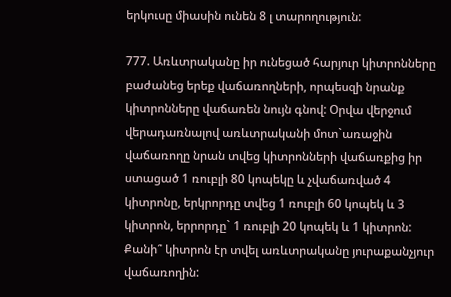երկուսը միասին ունեն 8 լ տարողություն:

777. Առևտրականը իր ունեցած հարյուր կիտրոնները բաժանեց երեք վաճառողների, որպեսզի նրանք կիտրոնները վաճառեն նույն գնով: Օրվա վերջում վերադառնալով առևտրականի մոտ`առաջին վաճառողը նրան տվեց կիտրոնների վաճառքից իր ստացած 1 ռուբլի 80 կոպեկը և չվաճառված 4 կիտրոնը, երկրորդը տվեց 1 ռուբլի 60 կոպեկ և 3 կիտրոն, երրորդը` 1 ռուբլի 20 կոպեկ և 1 կիտրոն: Քանի՞ կիտրոն էր տվել առևտրականը յուրաքանչյուր վաճառողին: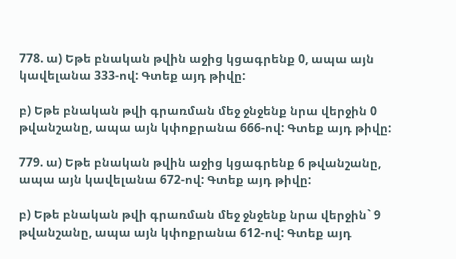778. ա) Եթե բնական թվին աջից կցագրենք 0, ապա այն կավելանա 333-ով: Գտեք այդ թիվը:

բ) Եթե բնական թվի գրառման մեջ ջնջենք նրա վերջին 0 թվանշանը, ապա այն կփոքրանա 666-ով: Գտեք այդ թիվը:

779. ա) Եթե բնական թվին աջից կցագրենք 6 թվանշանը, ապա այն կավելանա 672-ով: Գտեք այդ թիվը:

բ) Եթե բնական թվի գրառման մեջ ջնջենք նրա վերջին` 9 թվանշանը, ապա այն կփոքրանա 612-ով: Գտեք այդ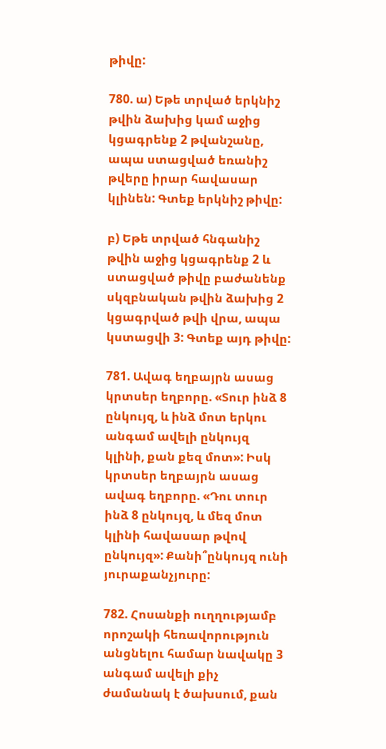թիվը:

780. ա) Եթե տրված երկնիշ թվին ձախից կամ աջից կցագրենք 2 թվանշանը, ապա ստացված եռանիշ թվերը իրար հավասար կլինեն: Գտեք երկնիշ թիվը:

բ) Եթե տրված հնգանիշ թվին աջից կցագրենք 2 և ստացված թիվը բաժանենք սկզբնական թվին ձախից 2 կցագրված թվի վրա, ապա կստացվի 3: Գտեք այդ թիվը:

781. Ավագ եղբայրն ասաց կրտսեր եղբորը. «Տուր ինձ 8 ընկույզ, և ինձ մոտ երկու անգամ ավելի ընկույզ կլինի, քան քեզ մոտ»: Իսկ կրտսեր եղբայրն ասաց ավագ եղբորը. «Դու տուր ինձ 8 ընկույզ, և մեզ մոտ կլինի հավասար թվով ընկույզ»: Քանի՞ընկույզ ունի յուրաքանչյուրը:

782. Հոսանքի ուղղությամբ որոշակի հեռավորություն անցնելու համար նավակը 3 անգամ ավելի քիչ ժամանակ է ծախսում, քան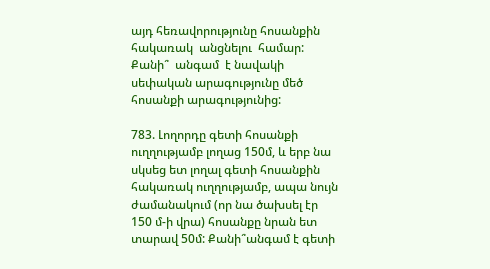այդ հեռավորությունը հոսանքին  հակառակ  անցնելու  համար:  Քանի՞  անգամ  է նավակի սեփական արագությունը մեծ հոսանքի արագությունից:

783. Լողորդը գետի հոսանքի ուղղությամբ լողաց 150մ, և երբ նա սկսեց ետ լողալ գետի հոսանքին հակառակ ուղղությամբ, ապա նույն ժամանակում (որ նա ծախսել էր 150 մ-ի վրա) հոսանքը նրան ետ տարավ 50մ: Քանի՞անգամ է գետի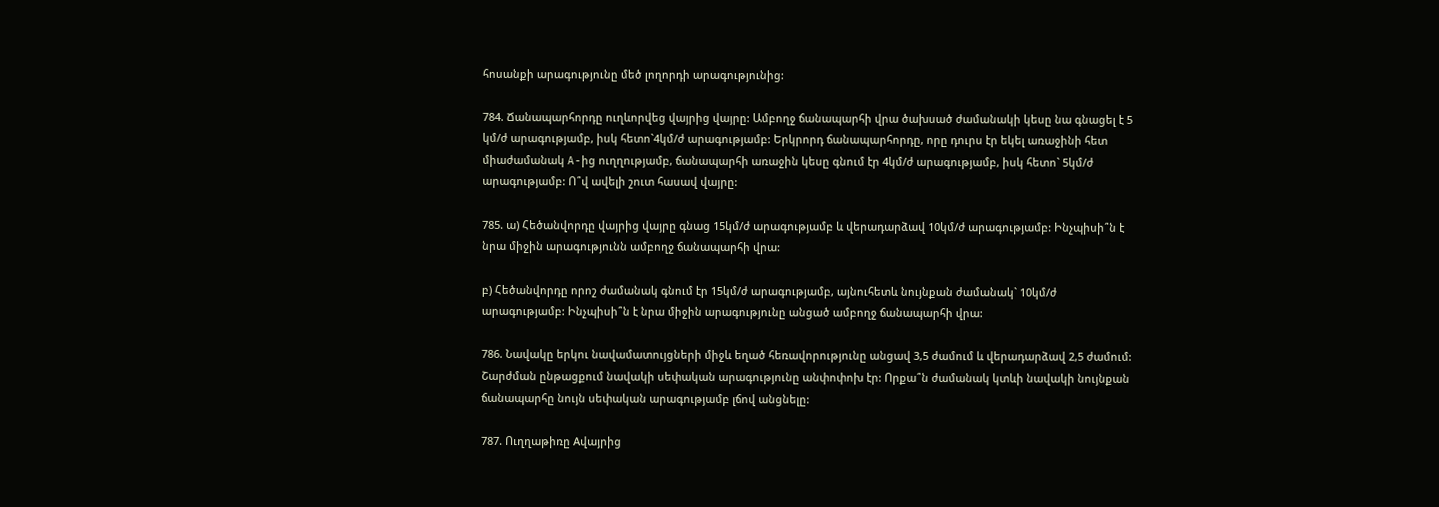հոսանքի արագությունը մեծ լողորդի արագությունից:

784. Ճանապարհորդը ուղևորվեց վայրից վայրը: Ամբողջ ճանապարհի վրա ծախսած ժամանակի կեսը նա գնացել է 5 կմ/ժ արագությամբ, իսկ հետո`4կմ/ժ արագությամբ: Երկրորդ ճանապարհորդը, որը դուրս էր եկել առաջինի հետ միաժամանակ A-ից ուղղությամբ, ճանապարհի առաջին կեսը գնում էր 4կմ/ժ արագությամբ, իսկ հետո` 5կմ/ժ արագությամբ: Ո՞վ ավելի շուտ հասավ վայրը:

785. ա) Հեծանվորդը վայրից վայրը գնաց 15կմ/ժ արագությամբ և վերադարձավ 10կմ/ժ արագությամբ: Ինչպիսի՞ն է նրա միջին արագությունն ամբողջ ճանապարհի վրա:

բ) Հեծանվորդը որոշ ժամանակ գնում էր 15կմ/ժ արագությամբ, այնուհետև նույնքան ժամանակ` 10կմ/ժ արագությամբ: Ինչպիսի՞ն է նրա միջին արագությունը անցած ամբողջ ճանապարհի վրա:

786. Նավակը երկու նավամատույցների միջև եղած հեռավորությունը անցավ 3,5 ժամում և վերադարձավ 2,5 ժամում: Շարժման ընթացքում նավակի սեփական արագությունը անփոփոխ էր: Որքա՞ն ժամանակ կտևի նավակի նույնքան ճանապարհը նույն սեփական արագությամբ լճով անցնելը:

787. Ուղղաթիռը Aվայրից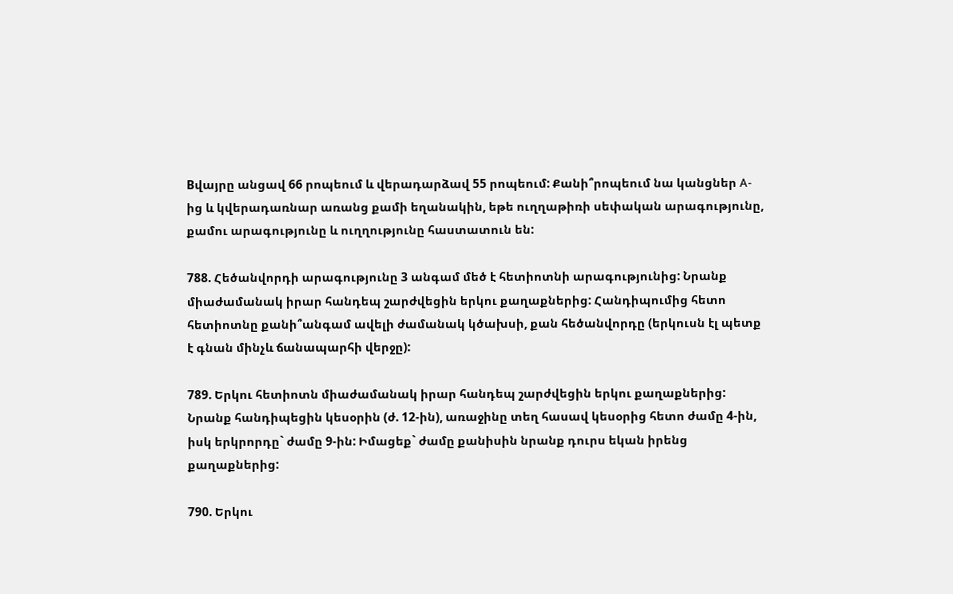Bվայրը անցավ 66 րոպեում և վերադարձավ 55 րոպեում: Քանի՞րոպեում նա կանցներ A-ից և կվերադառնար առանց քամի եղանակին, եթե ուղղաթիռի սեփական արագությունը, քամու արագությունը և ուղղությունը հաստատուն են:

788. Հեծանվորդի արագությունը 3 անգամ մեծ է հետիոտնի արագությունից: Նրանք միաժամանակ իրար հանդեպ շարժվեցին երկու քաղաքներից: Հանդիպումից հետո հետիոտնը քանի՞անգամ ավելի ժամանակ կծախսի, քան հեծանվորդը (երկուսն էլ պետք է գնան մինչև ճանապարհի վերջը):

789. Երկու հետիոտն միաժամանակ իրար հանդեպ շարժվեցին երկու քաղաքներից: Նրանք հանդիպեցին կեսօրին (ժ. 12-ին), առաջինը տեղ հասավ կեսօրից հետո ժամը 4-ին, իսկ երկրորդը` ժամը 9-ին: Իմացեք` ժամը քանիսին նրանք դուրս եկան իրենց քաղաքներից:

790. Երկու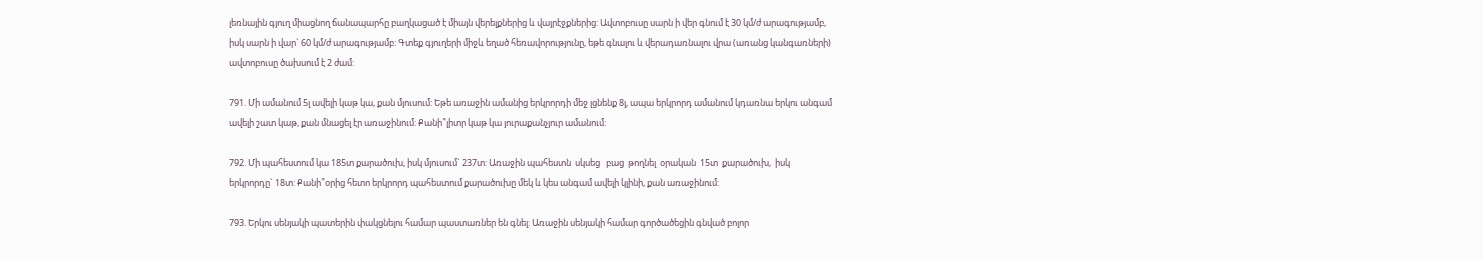լեռնային գյուղ միացնող ճանապարհը բաղկացած է միայն վերելքներից և վայրէջքներից: Ավտոբուսը սարն ի վեր գնում է 30 կմ/ժ արագությամբ, իսկ սարն ի վար` 60 կմ/ժ արագությամբ: Գտեք գյուղերի միջև եղած հեռավորությունը, եթե գնալու և վերադառնալու վրա (առանց կանգառների) ավտոբուսը ծախսում է 2 ժամ:

791. Մի ամանում 5լ ավելի կաթ կա, քան մյուսում: Եթե առաջին ամանից երկրորդի մեջ լցնենք 8լ, ապա երկրորդ ամանում կդառնա երկու անգամ ավելի շատ կաթ, քան մնացել էր առաջինում: Քանի՞լիտր կաթ կա յուրաքանչյուր ամանում:

792. Մի պահեստում կա 185տ քարածուխ, իսկ մյուսում` 237տ: Առաջին պահեստն  սկսեց   բաց  թողնել  օրական  15տ  քարածուխ,  իսկ երկրորդը` 18տ: Քանի՞օրից հետո երկրորդ պահեստում քարածուխը մեկ և կես անգամ ավելի կլինի, քան առաջինում:

793. Երկու սենյակի պատերին փակցնելու համար պաստառներ են գնել: Առաջին սենյակի համար գործածեցին գնված բոլոր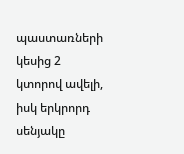պաստառների կեսից 2 կտորով ավելի, իսկ երկրորդ սենյակը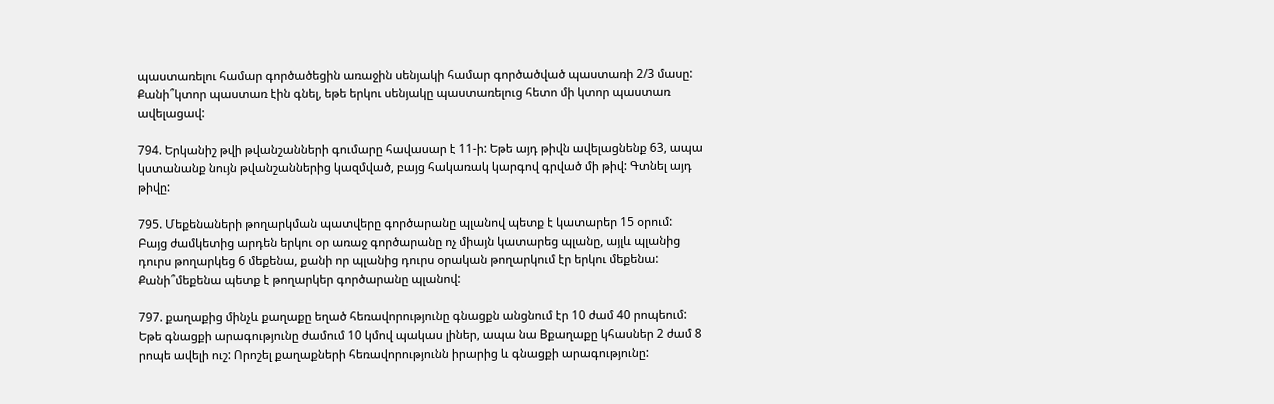պաստառելու համար գործածեցին առաջին սենյակի համար գործածված պաստառի 2/3 մասը: Քանի՞կտոր պաստառ էին գնել, եթե երկու սենյակը պաստառելուց հետո մի կտոր պաստառ ավելացավ:

794. Երկանիշ թվի թվանշանների գումարը հավասար է 11-ի: Եթե այդ թիվն ավելացնենք 63, ապա կստանանք նույն թվանշաններից կազմված, բայց հակառակ կարգով գրված մի թիվ: Գտնել այդ թիվը:

795. Մեքենաների թողարկման պատվերը գործարանը պլանով պետք է կատարեր 15 օրում: Բայց ժամկետից արդեն երկու օր առաջ գործարանը ոչ միայն կատարեց պլանը, այլև պլանից դուրս թողարկեց 6 մեքենա, քանի որ պլանից դուրս օրական թողարկում էր երկու մեքենա: Քանի՞մեքենա պետք է թողարկեր գործարանը պլանով:

797. քաղաքից մինչև քաղաքը եղած հեռավորությունը գնացքն անցնում էր 10 ժամ 40 րոպեում: Եթե գնացքի արագությունը ժամում 10 կմով պակաս լիներ, ապա նա Bքաղաքը կհասներ 2 ժամ 8 րոպե ավելի ուշ: Որոշել քաղաքների հեռավորությունն իրարից և գնացքի արագությունը: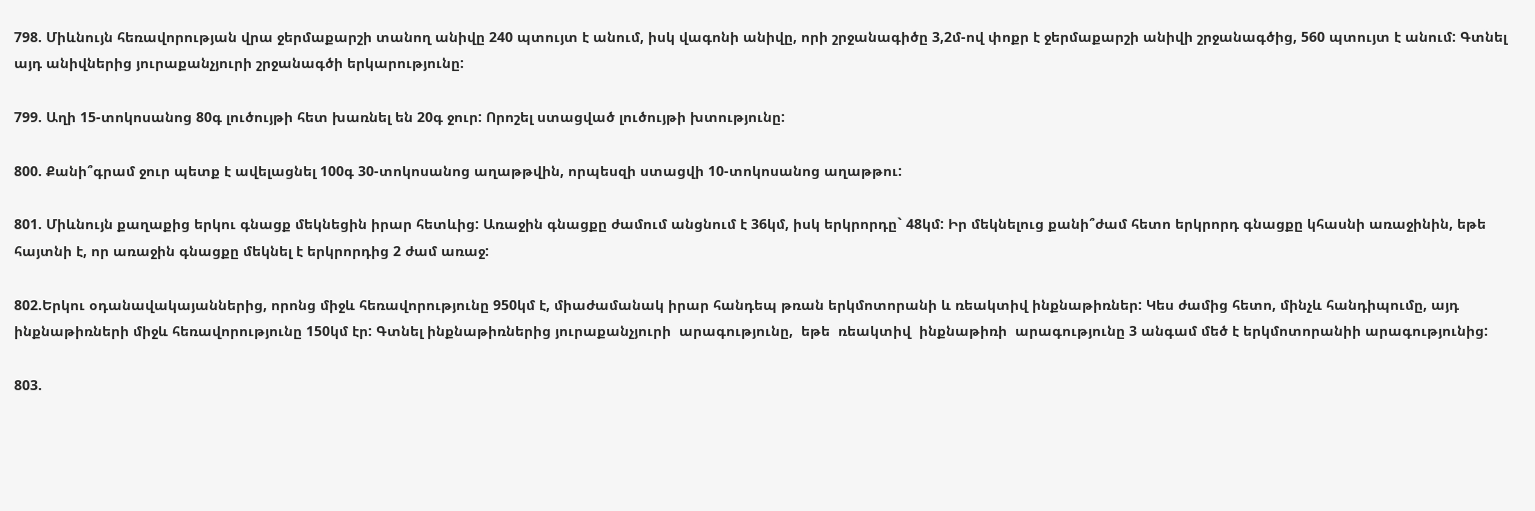798. Միևնույն հեռավորության վրա ջերմաքարշի տանող անիվը 240 պտույտ է անում, իսկ վագոնի անիվը, որի շրջանագիծը 3,2մ-ով փոքր է ջերմաքարշի անիվի շրջանագծից, 560 պտույտ է անում: Գտնել այդ անիվներից յուրաքանչյուրի շրջանագծի երկարությունը:

799. Աղի 15-տոկոսանոց 80գ լուծույթի հետ խառնել են 20գ ջուր: Որոշել ստացված լուծույթի խտությունը:

800. Քանի՞գրամ ջուր պետք է ավելացնել 100գ 30-տոկոսանոց աղաթթվին, որպեսզի ստացվի 10-տոկոսանոց աղաթթու:

801. Միևնույն քաղաքից երկու գնացք մեկնեցին իրար հետևից: Առաջին գնացքը ժամում անցնում է 36կմ, իսկ երկրորդը` 48կմ: Իր մեկնելուց քանի՞ժամ հետո երկրորդ գնացքը կհասնի առաջինին, եթե հայտնի է, որ առաջին գնացքը մեկնել է երկրորդից 2 ժամ առաջ:

802.Երկու օդանավակայաններից, որոնց միջև հեռավորությունը 950կմ է, միաժամանակ իրար հանդեպ թռան երկմոտորանի և ռեակտիվ ինքնաթիռներ: Կես ժամից հետո, մինչև հանդիպումը, այդ ինքնաթիռների միջև հեռավորությունը 150կմ էր: Գտնել ինքնաթիռներից յուրաքանչյուրի  արագությունը,  եթե  ռեակտիվ  ինքնաթիռի  արագությունը 3 անգամ մեծ է երկմոտորանիի արագությունից:

803.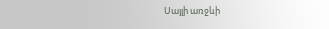Սայլի առջևի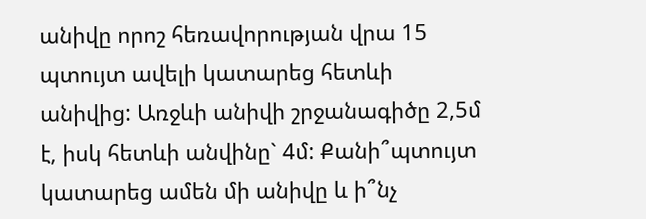անիվը որոշ հեռավորության վրա 15 պտույտ ավելի կատարեց հետևի անիվից: Առջևի անիվի շրջանագիծը 2,5մ է, իսկ հետևի անվինը` 4մ: Քանի՞պտույտ կատարեց ամեն մի անիվը և ի՞նչ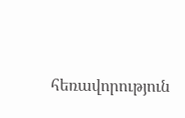հեռավորություն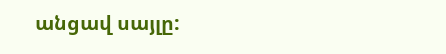անցավ սայլը: